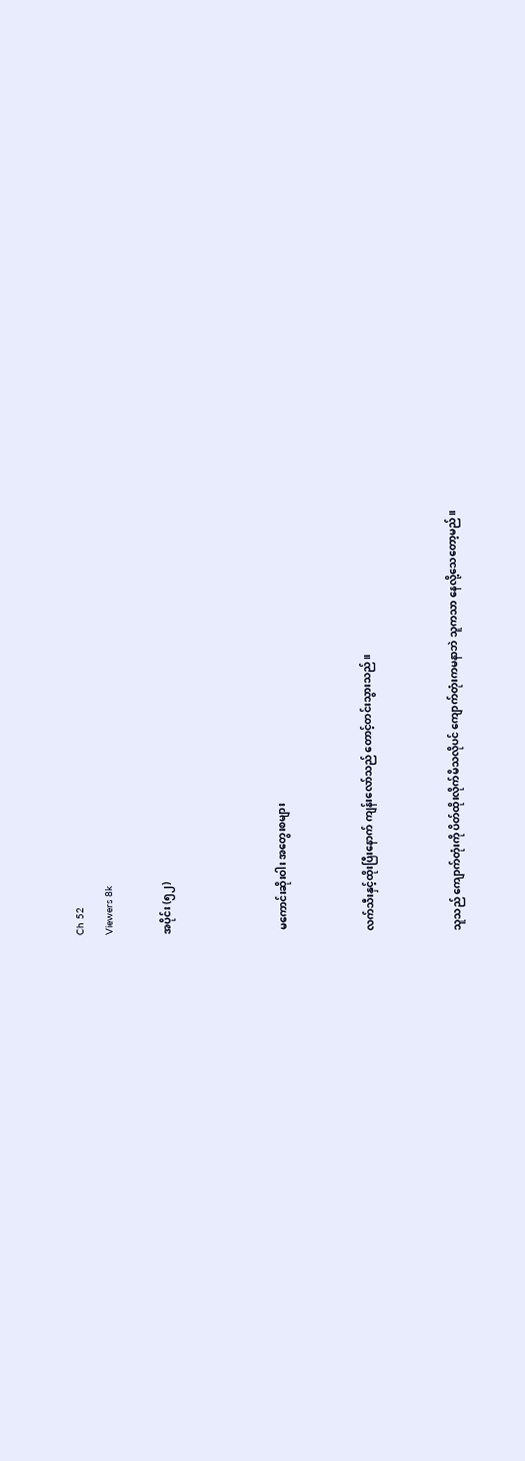Ch 52
Viewers 8k

အပိုင်း (၅၂)



 မကောင်းဆိုးဝါး အတွေးစများ


လက်သီးနှင့်ထိုးပြီးနောက် ကျန်းလော်သည် တောင့်တင်းသွားသည်။


သူသည် ကျောက်တုံးကို ပိတ်ထိုးလိုက်မိသလိုပင် ကျောက်တုံးကမနာဘဲ သူကသာ နေလို့သေတော့မည်။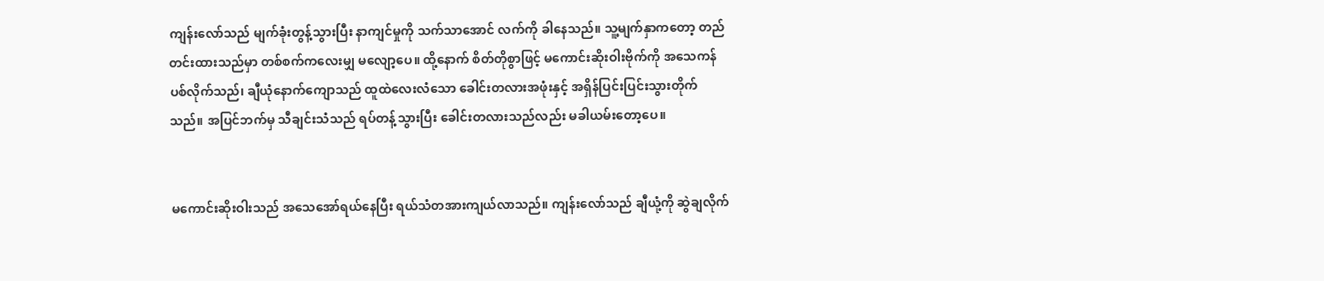ကျန်းလော်သည် မျက်ခုံးတွန့်သွားပြီး နာကျင်မှုကို သက်သာအောင် လက်ကို ခါနေသည်။ သူ့မျက်နှာကတော့ တည်တင်းထားသည်မှာ တစ်စက်ကလေးမျှ မလျော့ပေ။ ထို့နောက် စိတ်တိုစွာဖြင့် မကောင်းဆိုးဝါးဗိုက်ကို အသေကန်ပစ်လိုက်သည်၊ ချီယုံနောက်ကျောသည် ထူထဲလေးလံသော ခေါင်းတလားအဖုံးနှင့် အရှိန်ပြင်းပြင်းသွားတိုက်သည်။ အပြင်ဘက်မှ သီချင်းသံသည် ရပ်တန့်သွားပြီး ခေါင်းတလားသည်လည်း မခါယမ်းတော့ပေ။


မကောင်းဆိုးဝါးသည် အသေအော်ရယ်နေပြီး ရယ်သံတအားကျယ်လာသည်။ ကျန်းလော်သည် ချီယုံ့ကို ဆွဲချလိုက်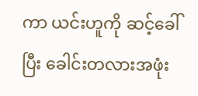ကာ ယင်းဟူကို ဆင့်ခေါ်ပြီး ခေါင်းတလားအဖုံး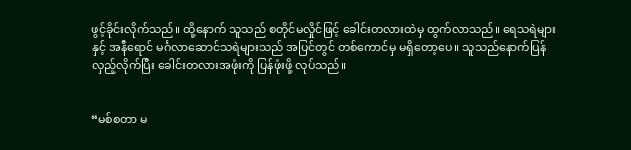ဖွင့်ခိုင်းလိုက်သည်။ ထို့နောက် သူသည် စတိုင်မလှိုင်ဖြင့် ခေါင်းတလားထဲမှ ထွက်လာသည်။ ရေသရဲများနှင့် အနီရောင် မင်္ဂလာဆောင်သရဲများသည် အပြင်တွင် တစ်ကောင်မှ မရှိတော့ပေ။ သူသည်နောက်ပြန်လှည့်လိုက်ပြီး ခေါင်းတလားအဖုံးကို ပြန်ဖုံးဖို့ လုပ်သည်။


“မစ်စတာ မ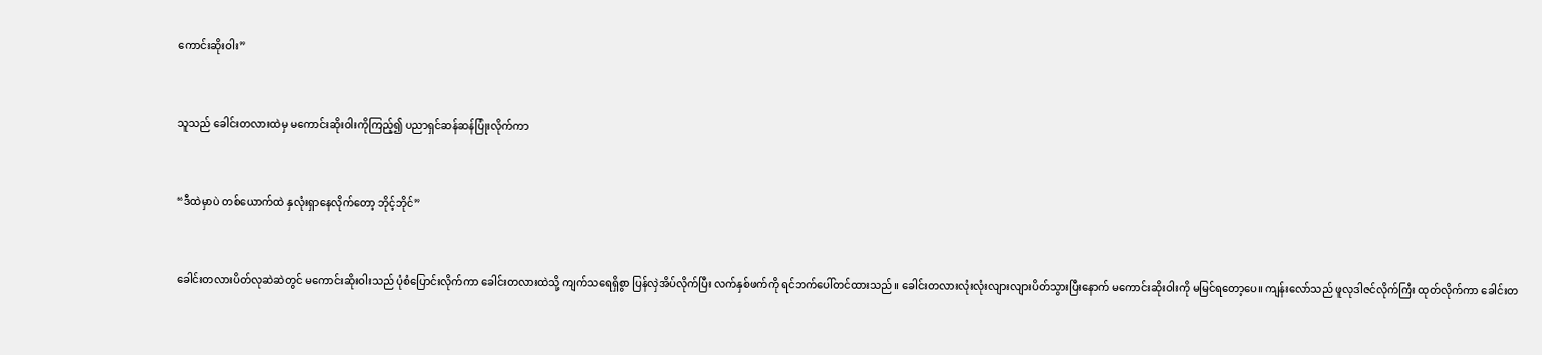ကောင်းဆိုးဝါး”


သူသည် ခေါင်းတလားထဲမှ မကောင်းဆိုးဝါးကိုကြည့်၍ ပညာရှင်ဆန်ဆန်ပြုံးလိုက်ကာ


“ဒီထဲမှာပဲ တစ်ယောက်ထဲ နှလုံးရှာနေလိုက်တော့ ဘိုင့်ဘိုင်”


ခေါင်းတလားပိတ်လုဆဲဆဲတွင် မကောင်းဆိုးဝါးသည် ပုံစံပြောင်းလိုက်ကာ ခေါင်းတလားထဲသို့ ကျက်သရေရှိစွာ ပြန်လှဲအိပ်လိုက်ပြီး လက်နှစ်ဖက်ကို ရင်ဘက်ပေါ်တင်ထားသည်။ ခေါင်းတလားလုံးလုံးလျားလျားပိတ်သွားပြီးနောက် မကောင်းဆိုးဝါးကို မမြင်ရတော့ပေ။ ကျန်းလော်သည် ဖူလုဒါဇင်လိုက်ကြီး ထုတ်လိုက်ကာ ခေါင်းတ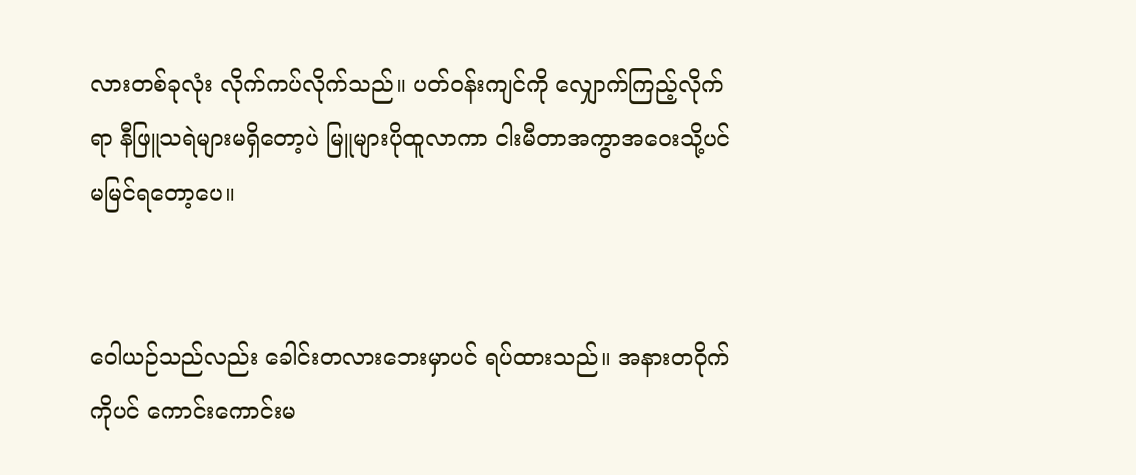လားတစ်ခုလုံး လိုက်ကပ်လိုက်သည်။ ပတ်ဝန်းကျင်ကို လျှောက်ကြည့်လိုက်ရာ နီဖြူသရဲများမရှိတော့ပဲ မြူများပိုထူလာကာ ငါးမီတာအကွာအဝေးသို့ပင်  မမြင်ရတော့ပေ။


ဝေါယဉ်သည်လည်း ခေါင်းတလားဘေးမှာပင် ရပ်ထားသည်။ အနားတဝိုက်ကိုပင် ကောင်းကောင်းမ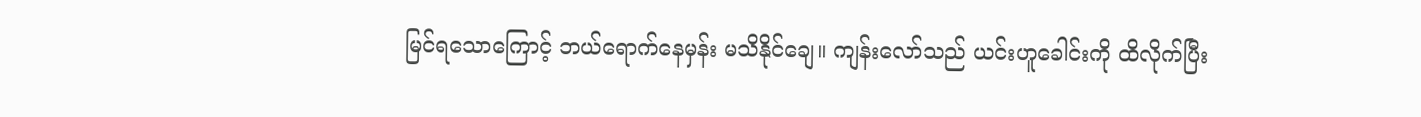မြင်ရသောကြောင့် ဘယ်ရောက်နေမှန်း မသိနိုင်ချေ။ ကျန်းလော်သည် ယင်းဟူခေါင်းကို ထိလိုက်ပြီး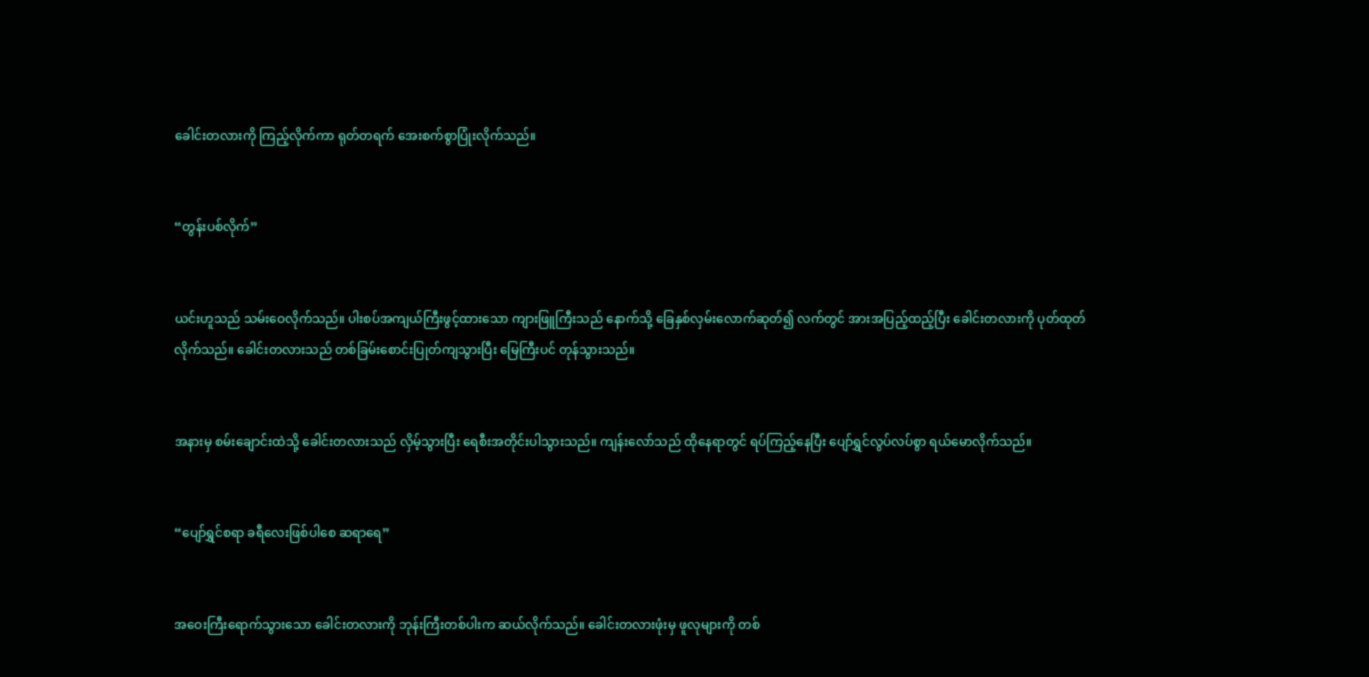ခေါင်းတလားကို ကြည့်လိုက်ကာ ရုတ်တရက် အေးစက်စွာပြုံးလိုက်သည်။


“တွန်းပစ်လိုက်”


ယင်းဟူသည် သမ်းဝေလိုက်သည်။ ပါးစပ်အကျယ်ကြီးဖွင့်ထားသော ကျားဖြူကြီးသည် နောက်သို့ ခြေနှစ်လှမ်းလောက်ဆုတ်၍ လက်တွင် အားအပြည့်ထည့်ပြီး ခေါင်းတလားကို ပုတ်ထုတ်လိုက်သည်။ ခေါင်းတလားသည် တစ်ခြမ်းစောင်းပြုတ်ကျသွားပြီး မြေကြီးပင် တုန်သွားသည်။


အနားမှ စမ်းချောင်းထဲသို့ ခေါင်းတလားသည် လှိမ့်သွားပြီး ရေစီးအတိုင်းပါသွားသည်။ ကျန်းလော်သည် ထိုနေရာတွင် ရပ်ကြည့်နေပြီး ပျော်ရွှင်လွပ်လပ်စွာ ရယ်မောလိုက်သည်။


“ပျော်ရွှင်စရာ ခရီလေးဖြစ်ပါစေ ဆရာရေ”


အဝေးကြီးရောက်သွားသော ခေါင်းတလားကို ဘုန်းကြီးတစ်ပါးက ဆယ်လိုက်သည်။ ခေါင်းတလားဖုံးမှ ဖူလုများကို တစ်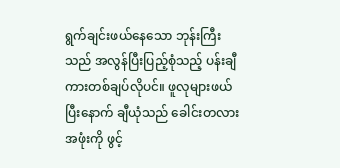ရွက်ချင်းဖယ်နေသော ဘုန်းကြီးသည် အလွန်ပြီးပြည့်စုံသည့် ပန်းချီကားတစ်ချပ်လိုပင်။ ဖူလုများဖယ်ပြီးနောက် ချီယုံသည် ခေါင်းတလားအဖုံးကို ဖွင့်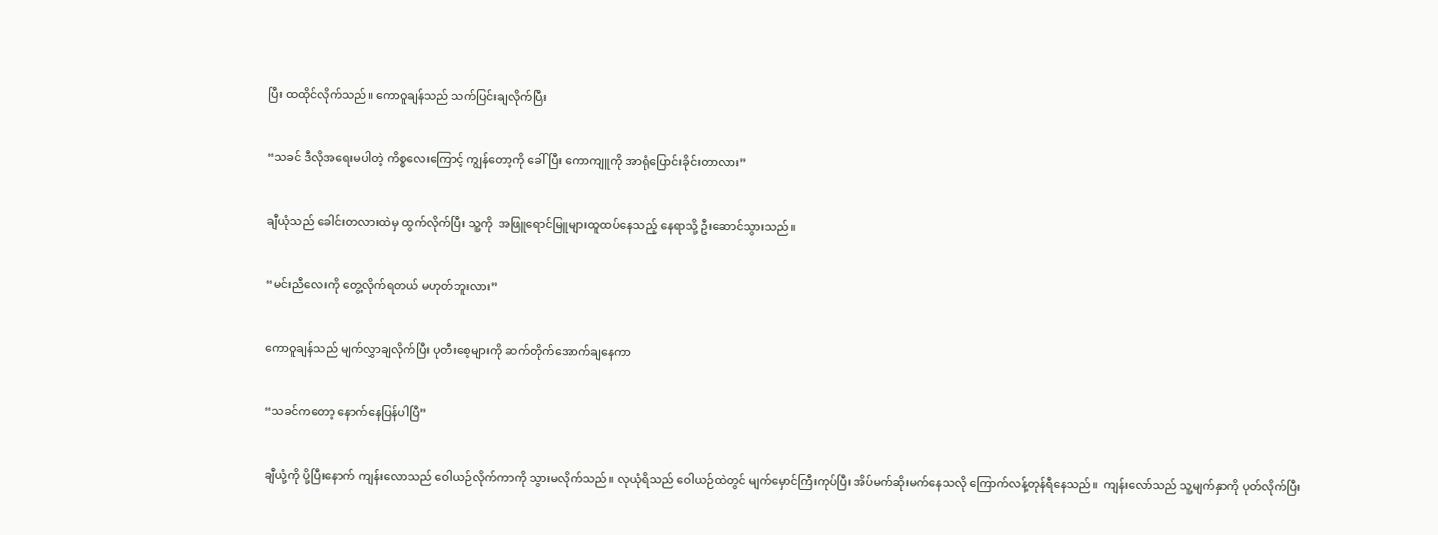ပြီး ထထိုင်လိုက်သည်။ ကောဝူချန်သည် သက်ပြင်းချလိုက်ပြီး


“သခင် ဒီလိုအရေးမပါတဲ့ ကိစ္စလေးကြောင့် ကျွန်တော့ကို ခေါ်ပြီး ကောကျူကို အာရုံပြောင်းခိုင်းတာလား”


ချီယုံသည် ခေါင်းတလားထဲမှ ထွက်လိုက်ပြီး သူ့ကို  အဖြူရောင်မြူများထူထပ်နေသည့် နေရာသို့ ဦးဆောင်သွားသည်။


“မင်းညီလေးကို တွေ့လိုက်ရတယ် မဟုတ်ဘူးလား”


ကောဝူချန်သည် မျက်လွှာချလိုက်ပြီး ပုတီးစေ့များကို ဆက်တိုက်အောက်ချနေကာ


“သခင်ကတော့ နောက်နေပြန်ပါပြီ”


ချီယုံ့ကို ပို့ပြီးနောက် ကျန်းလောသည် ဝေါယဉ်လိုက်ကာကို သွားမလိုက်သည်။ လုယုံရိသည် ဝေါယဉ်ထဲတွင် မျက်မှောင်ကြီးကုပ်ပြီး အိပ်မက်ဆိုးမက်နေသလို ကြောက်လန့်တုန်ရီနေသည်။  ကျန်းလော်သည် သူ့မျက်နှာကို ပုတ်လိုက်ပြီး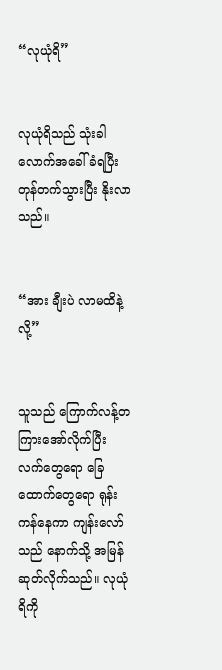“လုယုံရိ”


လုယုံရိသည် သုံးခါလောက်အခေါ်ခံရပြီး တုန်တက်သွားပြီး နိုးလာသည်။


“အား ချီးပဲ လာမထိနဲ့လို့”


သူသည် ကြောက်လန့်တကြားအော်လိုက်ပြီး လက်တွေရော ခြေထောက်တွေရော ရုန်းကန်နေကာ ကျန်းလော်သည် နောက်သို့ အမြန်ဆုတ်လိုက်သည်။ လုယုံရိကို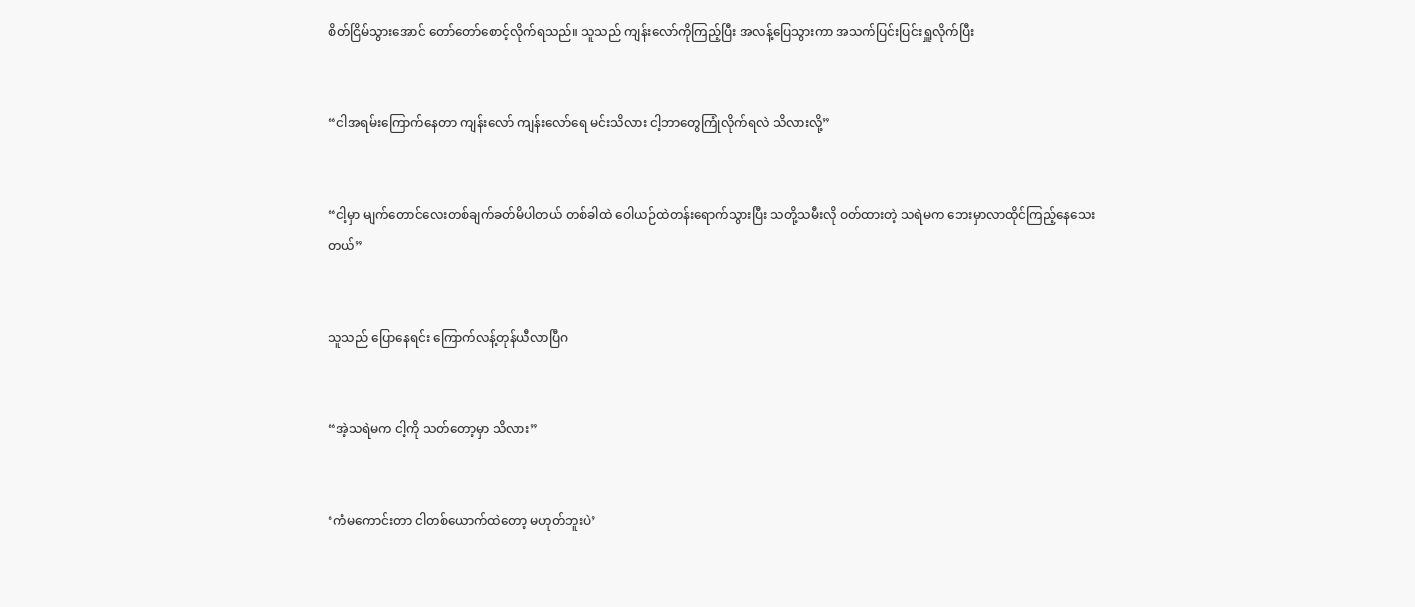စိတ်ငြိမ်သွားအောင် တော်တော်စောင့်လိုက်ရသည်။ သူသည် ကျန်းလော်ကိုကြည့်ပြီး အလန့်ပြေသွားကာ အသက်ပြင်းပြင်းရှူလိုက်ပြီး


“ငါအရမ်းကြောက်နေတာ ကျန်းလော် ကျန်းလော်ရေ မင်းသိလား ငါ့ဘာတွေကြုံလိုက်ရလဲ သိလားလို့”


“ငါ့မှာ မျက်တောင်လေးတစ်ချက်ခတ်မိပါတယ် တစ်ခါထဲ ဝေါယဉ်ထဲတန်းရောက်သွားပြီး သတို့သမီးလို ဝတ်ထားတဲ့ သရဲမက ဘေးမှာလာထိုင်ကြည့်နေသေးတယ်”


သူသည် ပြောနေရင်း ကြောက်လန့်တုန်ယီလာပြီဂ


“အဲ့သရဲမက ငါ့ကို သတ်တော့မှာ သိလား”


‘ကံမကောင်းတာ ငါတစ်ယောက်ထဲတော့ မဟုတ်ဘူးပဲ’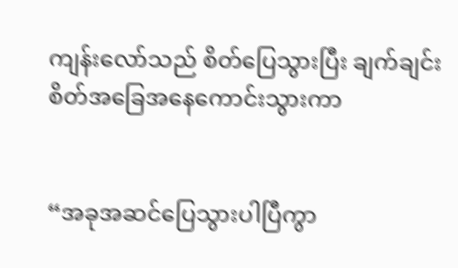ကျန်းလော်သည် စိတ်ပြေသွားပြီး ချက်ချင်းစိတ်အခြေအနေကောင်းသွားကာ


“အခုအဆင်ပြေသွားပါပြီကွာ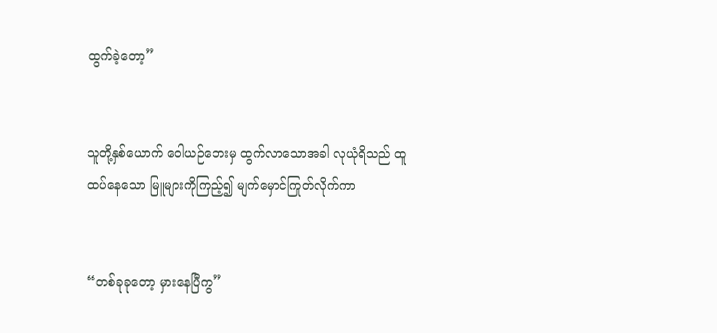ထွက်ခဲ့တော့”


သူတို့နှစ်ယောက် ဝေါယဉ်ဘေးမှ ထွက်လာသောအခါ လုယုံရိသည် ထူထပ်နေသော မြူများကိုကြည့်၍ မျက်မှောင်ကြုတ်လိုက်ကာ


“တစ်ခုခုတော့ မှားနေပြီကွ”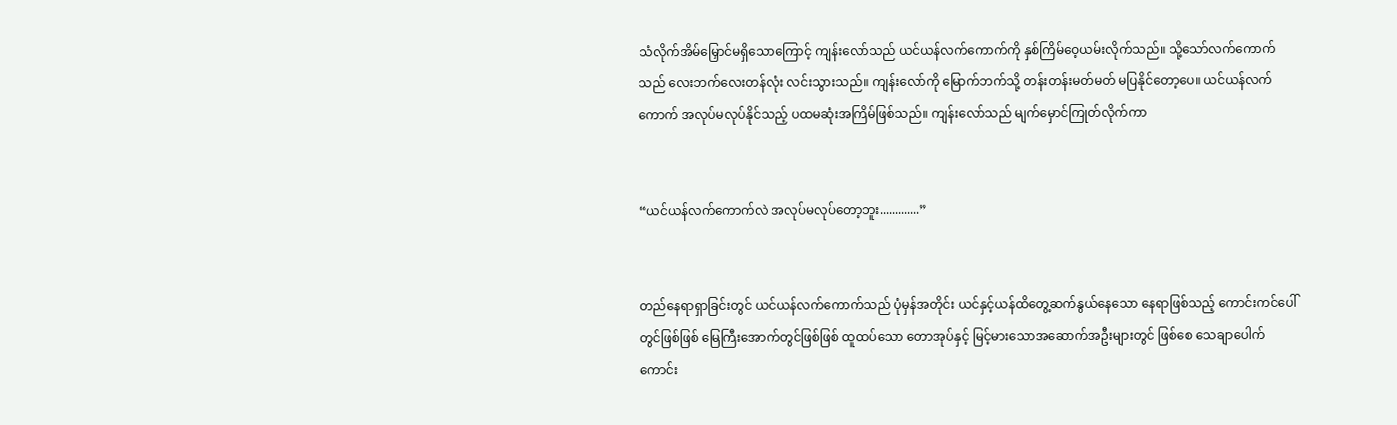သံလိုက်အိမ်မြှောင်မရှိသောကြောင့် ကျန်းလော်သည် ယင်ယန်လက်ကောက်ကို နှစ်ကြိမ်ဝေ့ယမ်းလိုက်သည်။ သို့သော်လက်ကောက်သည် လေးဘက်လေးတန်လုံး လင်းသွားသည်။ ကျန်းလော်ကို မြောက်ဘက်သို့ တန်းတန်းမတ်မတ် မပြနိုင်တော့ပေ။ ယင်ယန်လက်ကောက် အလုပ်မလုပ်နိုင်သည့် ပထမဆုံးအကြိမ်ဖြစ်သည်။ ကျန်းလော်သည် မျက်မှောင်ကြုတ်လိုက်ကာ


“ယင်ယန်လက်ကောက်လဲ အလုပ်မလုပ်တော့ဘူး.............”


တည်နေရာရှာခြင်းတွင် ယင်ယန်လက်ကောက်သည် ပုံမှန်အတိုင်း ယင်နှင့်ယန်ထိတွေ့ဆက်နွယ်နေသော နေရာဖြစ်သည့် ကောင်းကင်ပေါ်တွင်ဖြစ်ဖြစ် မြေကြီးအောက်တွင်ဖြစ်ဖြစ် ထူထပ်သော တောအုပ်နှင့် မြင့်မားသောအဆောက်အဦးများတွင် ဖြစ်စေ သေချာပေါက် ကောင်း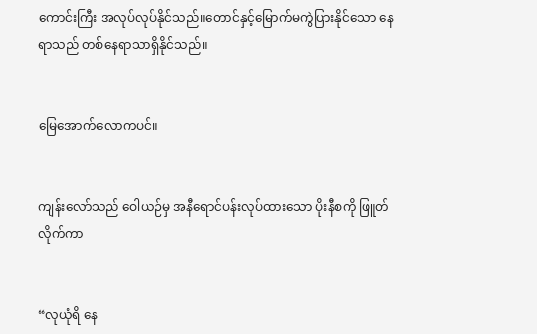ကောင်းကြီး အလုပ်လုပ်နိုင်သည်။တောင်နှင့်မြောက်မကွဲပြားနိုင်သော နေရာသည် တစ်နေရာသာရှိနိုင်သည်။


မြေအောက်လောကပင်။


ကျန်းလော်သည် ဝေါယဉ်မှ အနီရောင်ပန်းလုပ်ထားသော ပိုးနီစကို ဖြူတ်လိုက်ကာ


“လုယုံရိ နေ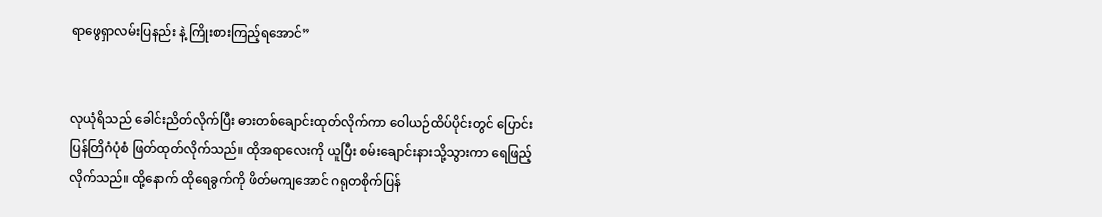ရာဖွေရှာလမ်းပြနည်း နဲ့ ကြိုးစားကြည့်ရအောင်”


လုယုံရိသည် ခေါင်းညိတ်လိုက်ပြီး ဓားတစ်ချောင်းထုတ်လိုက်ကာ ဝေါယဉ်ထိပ်ပိုင်းတွင် ပြောင်းပြန်တြိဂံပုံစံ ဖြတ်ထုတ်လိုက်သည်။ ထိုအရာလေးကို ယူပြီး စမ်းချောင်းနားသို့သွားကာ ရေဖြည့်လိုက်သည်။ ထို့နောက် ထိုရေခွက်ကို ဖိတ်မကျအောင် ဂရုတစိုက်ပြန်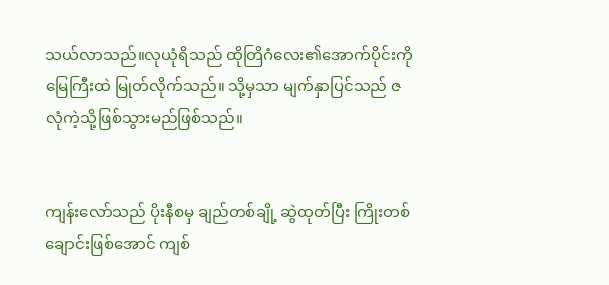သယ်လာသည်။လုယုံရိသည် ထိုတြိဂံလေး၏အောက်ပိုင်းကို မြေကြီးထဲ မြုတ်လိုက်သည်။ သို့မှသာ မျက်နှာပြင်သည် ဇလုံကဲ့သို့ဖြစ်သွားမည်ဖြစ်သည်။


ကျန်းလော်သည် ပိုးနီစမှ ချည်တစ်ချို့ ဆွဲထုတ်ပြီး ကြိုးတစ်ချောင်းဖြစ်အောင် ကျစ်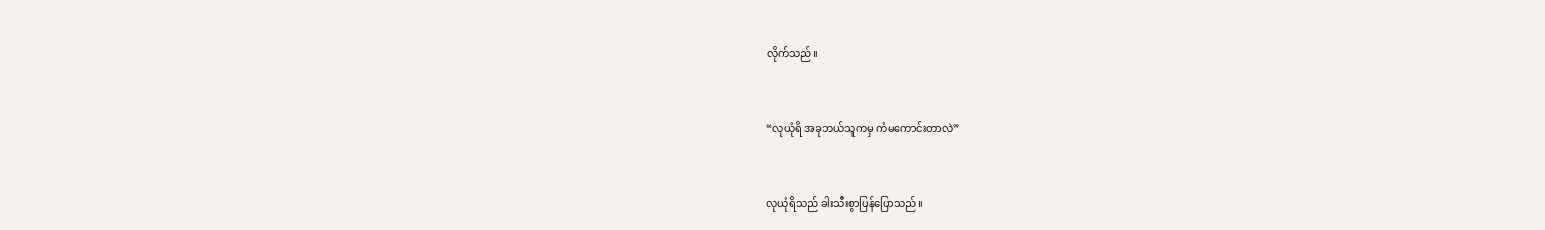လိုက်သည်။


“လုယုံရိ အခုဘယ်သူကမှ ကံမကောင်းတာလဲ”


လုယုံရိသည် ခါးသီးစွာပြန်ပြောသည်။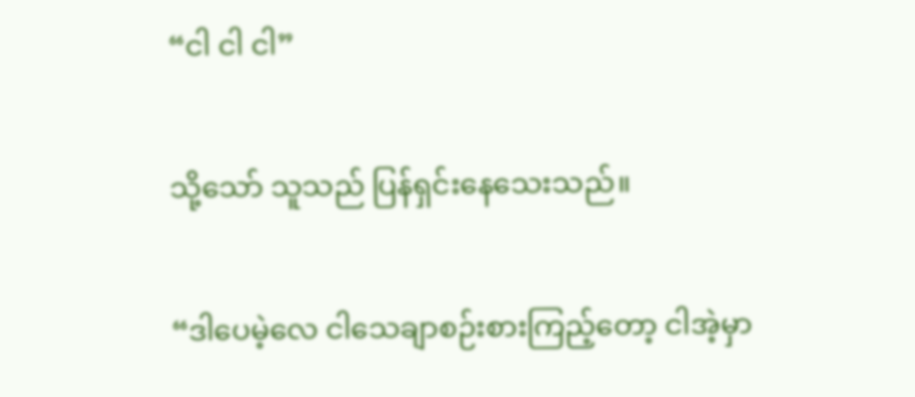“ငါ ငါ ငါ”


သို့သော် သူသည် ပြန်ရှင်းနေသေးသည်။


“ဒါပေမဲ့လေ ငါသေချာစဉ်းစားကြည့်တော့ ငါအဲ့မှာ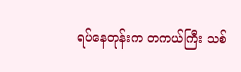ရပ်နေတုန်းက တကယ်ကြီး သစ်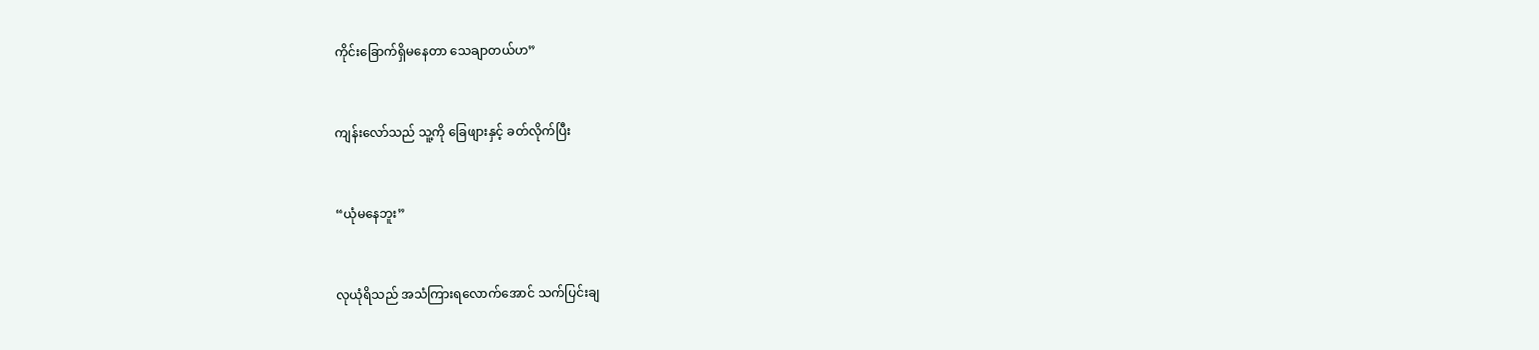ကိုင်းခြောက်ရှိမနေတာ သေချာတယ်ဟ”


ကျန်းလော်သည် သူ့ကို ခြေဖျားနှင့် ခတ်လိုက်ပြီး


“ယုံမနေဘူး”


လုယုံရိသည် အသံကြားရလောက်အောင် သက်ပြင်းချ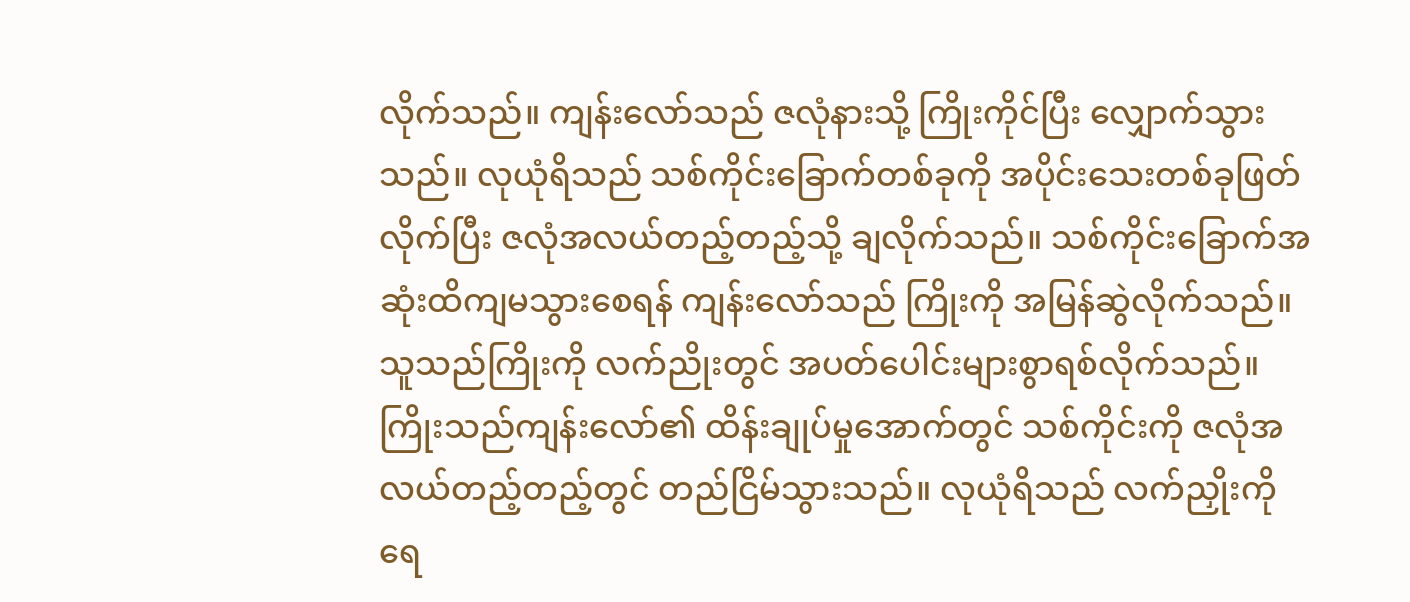လိုက်သည်။ ကျန်းလော်သည် ဇလုံနားသို့ ကြိုးကိုင်ပြီး လျှောက်သွားသည်။ လုယုံရိသည် သစ်ကိုင်းခြောက်တစ်ခုကို အပိုင်းသေးတစ်ခုဖြတ်လိုက်ပြီး ဇလုံအလယ်တည့်တည့်သို့ ချလိုက်သည်။ သစ်ကိုင်းခြောက်အဆုံးထိကျမသွားစေရန် ကျန်းလော်သည် ကြိုးကို အမြန်ဆွဲလိုက်သည်။ သူသည်ကြိုးကို လက်ညိုးတွင် အပတ်ပေါင်းများစွာရစ်လိုက်သည်။ ကြိုးသည်ကျန်းလော်၏ ထိန်းချုပ်မှုအောက်တွင် သစ်ကိုင်းကို ဇလုံအလယ်တည့်တည့်တွင် တည်ငြိမ်သွားသည်။ လုယုံရိသည် လက်ညှိုးကို ရေ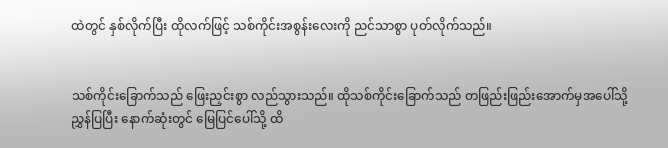ထဲတွင် နှစ်လိုက်ပြီး ထိုလက်ဖြင့် သစ်ကိုင်းအစွန်းလေးကို ညင်သာစွာ ပုတ်လိုက်သည်။


သစ်ကိုင်းခြောက်သည် ဖြေးညှင်းစွာ လည်သွားသည်။ ထိုသစ်ကိုင်းခြောက်သည် တဖြည်းဖြည်းအောက်မှအပေါ်သို့ ညွှန်ပြပြီး နောက်ဆုံးတွင် မြေပြင်ပေါ်သို့ ထိ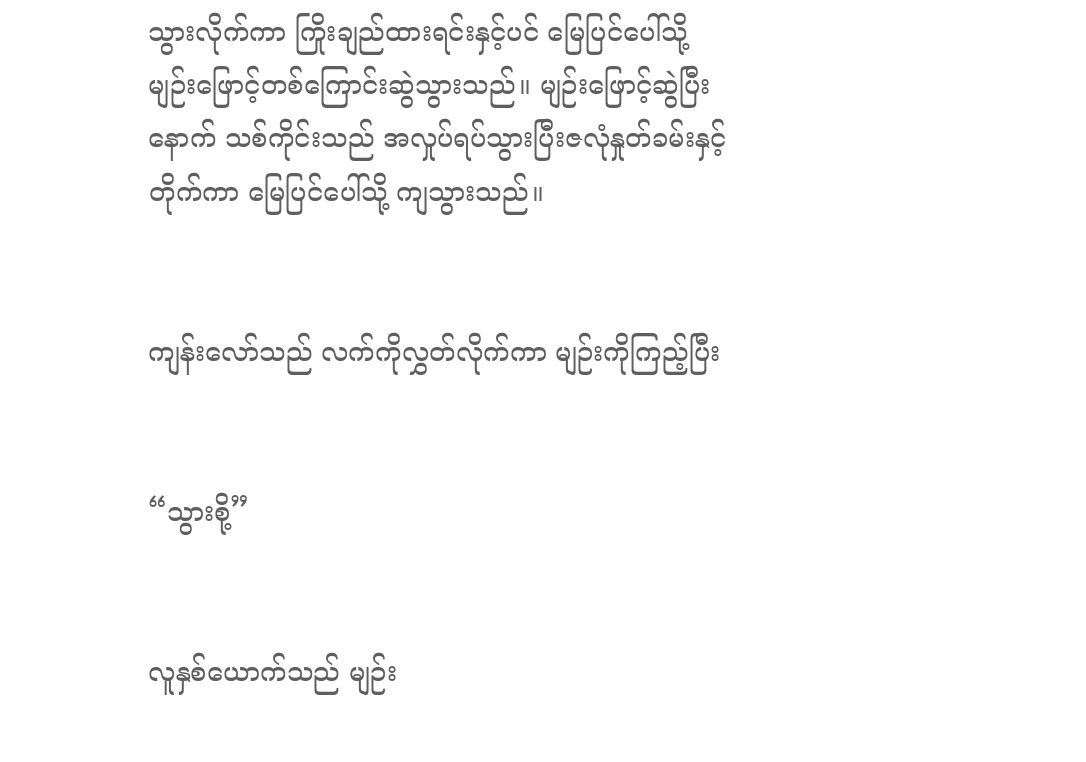သွားလိုက်ကာ ကြိုးချည်ထားရင်းနှင့်ပင် မြေပြင်ပေါ်သို့ မျဉ်းဖြောင့်တစ်ကြောင်းဆွဲသွားသည်။ မျဉ်းဖြောင့်ဆွဲပြီးနောက် သစ်ကိုင်းသည် အလှုပ်ရပ်သွားပြီးဇလုံနှုတ်ခမ်းနှင့်တိုက်ကာ မြေပြင်ပေါ်သို့ ကျသွားသည်။


ကျန်းလော်သည် လက်ကိုလွှတ်လိုက်ကာ မျဉ်းကိုကြည့်ပြီး


“သွားစို့”


လူနှစ်ယောက်သည် မျဉ်း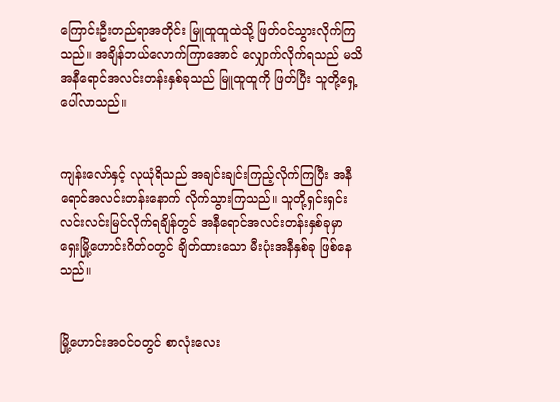ကြောင်းဦးတည်ရာအတိုင်း မြူထူထူထဲသို့ ဖြတ်ဝင်သွားလိုက်ကြသည်။ အချိန်ဘယ်လောက်ကြာအောင် လျှောက်လိုက်ရသည် မသိ အနီရောင်အလင်းတန်းနှစ်ခုသည် မြူထူထူကို ဖြတ်ပြီး သူတို့ရှေ့ပေါ်လာသည်။


ကျန်းလော်နှင့် လုယုံရိသည် အချင်းချင်းကြည့်လိုက်ကြပြီး အနီရောင်အလင်းတန်းနောက် လိုက်သွားကြသည်။ သူတို့ရှင်းရှင်းလင်းလင်းမြင်လိုက်ရချိန်တွင် အနီရောင်အလင်းတန်းနှစ်ခုမှာ ရှေးမြို့ဟောင်းဂိတ်ဝတွင် ချိတ်ထားသော မီးပုံးအနီနှစ်ခု ဖြစ်နေသည်။


မြို့ဟောင်းအဝင်ဝတွင် စာလုံးလေး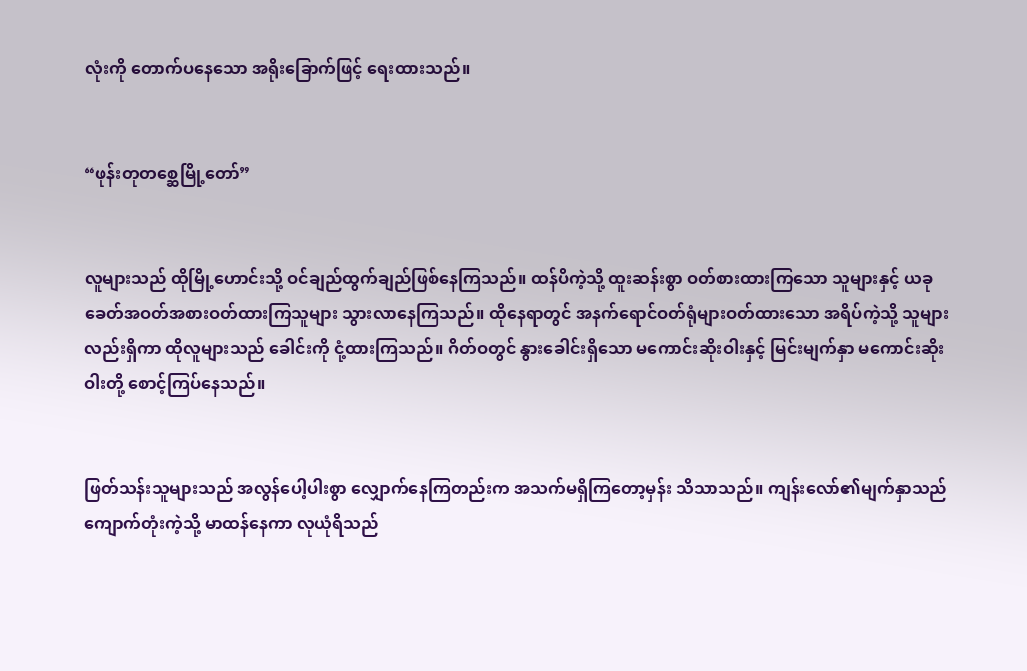လုံးကို တောက်ပနေသော အရိုးခြောက်ဖြင့် ရေးထားသည်။


“ဖုန်းတုတစ္ဆေမြို့တော်”


လူများသည် ထိုမြို့ဟောင်းသို့ ဝင်ချည်ထွက်ချည်ဖြစ်နေကြသည်။ ထန်ပိကဲ့သို့ ထူးဆန်းစွာ ဝတ်စားထားကြသော သူများနှင့် ယခုခေတ်အဝတ်အစားဝတ်ထားကြသူများ သွားလာနေကြသည်။ ထိုနေရာတွင် အနက်ရောင်ဝတ်ရုံများဝတ်ထားသော အရိပ်ကဲ့သို့ သူများလည်းရှိကာ ထိုလူများသည် ခေါင်းကို ငုံ့ထားကြသည်။ ဂိတ်ဝတွင် နွားခေါင်းရှိသော မကောင်းဆိုးဝါးနှင့် မြင်းမျက်နှာ မကောင်းဆိုးဝါးတို့ စောင့်ကြပ်နေသည်။


ဖြတ်သန်းသူများသည် အလွန်ပေါ့ပါးစွာ လျှောက်နေကြတည်းက အသက်မရှိကြတော့မှန်း သိသာသည်။ ကျန်းလော်၏မျက်နှာသည် ကျောက်တုံးကဲ့သို့ မာထန်နေကာ လုယုံရိသည်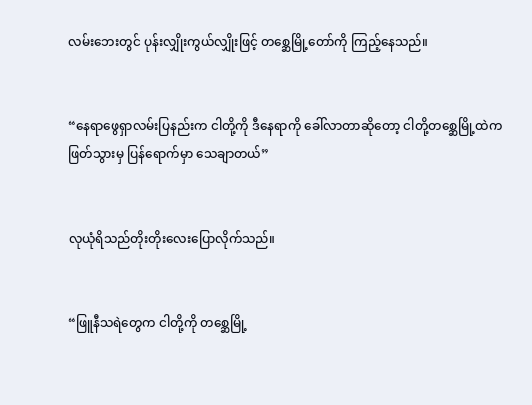လမ်းဘေးတွင် ပုန်းလျှိုးကွယ်လျှိုးဖြင့် တစ္ဆေမြို့တော်ကို ကြည့်နေသည်။


“နေရာဖွေရှာလမ်းပြနည်းက ငါတို့ကို ဒီနေရာကို ခေါ်လာတာဆိုတော့ ငါတို့တစ္ဆေမြို့ထဲက ဖြတ်သွားမှ ပြန်ရောက်မှာ သေချာတယ်”


လုယုံရိသည်တိုးတိုးလေးပြောလိုက်သည်။


“ဖြူနီသရဲတွေက ငါတို့ကို တစ္ဆေမြို့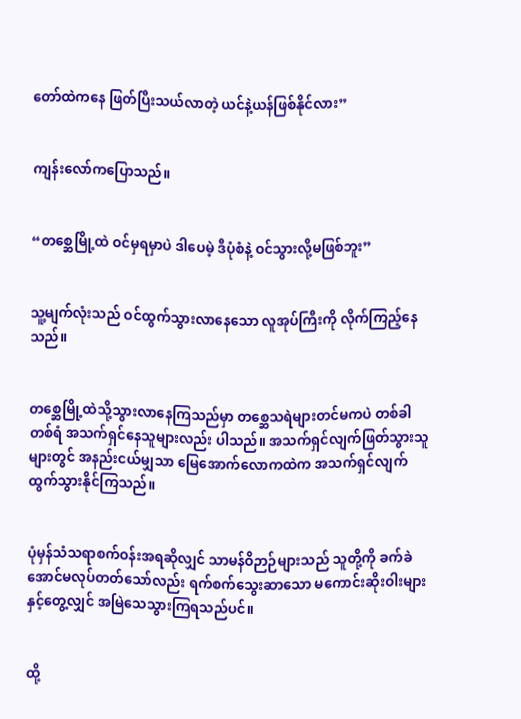တော်ထဲကနေ ဖြတ်ပြီးသယ်လာတဲ့ ယင်နဲ့ယန်ဖြစ်နိုင်လား”


ကျန်းလော်ကပြောသည်။


“တစ္ဆေမြို့ထဲ ဝင်မှရမှာပဲ ဒါပေမဲ့ ဒီပုံစံနဲ့ ဝင်သွားလို့မဖြစ်ဘူး”


သူ့မျက်လုံးသည် ဝင်ထွက်သွားလာနေသော လူအုပ်ကြီးကို လိုက်ကြည့်နေသည်။


တစ္ဆေမြို့ထဲသို့သွားလာနေကြသည်မှာ တစ္ဆေသရဲများတင်မကပဲ တစ်ခါတစ်ရံ အသက်ရှင်နေသူများလည်း ပါသည်။ အသက်ရှင်လျက်ဖြတ်သွားသူများတွင် အနည်းငယ်မျှသာ မြေအောက်လောကထဲက အသက်ရှင်လျက်ထွက်သွားနိုင်ကြသည်။


ပုံမှန်သံသရာစက်ဝန်းအရဆိုလျှင် သာမန်ဝိဉာဉ်များသည် သူတို့ကို ခက်ခဲအောင်မလုပ်တတ်သော်လည်း ရက်စက်သွေးဆာသော မကောင်းဆိုးဝါးများနှင့်တွေ့လျှင် အမြဲသေသွားကြရသည်ပင်။


ထို့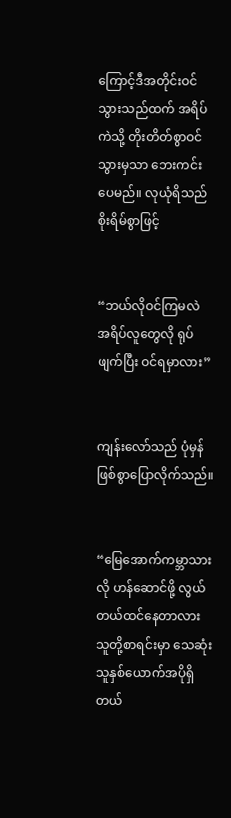ကြောင့်ဒီအတိုင်းဝင်သွားသည်ထက် အရိပ်ကဲသို့ တိုးတိတ်စွာဝင်သွားမှသာ ဘေးကင်းပေမည်။ လုယုံရိသည် စိုးရိမ်စွာဖြင့်


“ဘယ်လိုဝင်ကြမလဲ အရိပ်လူတွေလို ရုပ်ဖျက်ပြီး ဝင်ရမှာလား”


ကျန်းလော်သည် ပုံမှန်ဖြစ်စွာပြောလိုက်သည်။


“မြေအောက်ကမ္ဘာသားလို ဟန်ဆောင်ဖို့ လွယ်တယ်ထင်နေတာလား သူတို့စာရင်းမှာ သေဆုံးသူနှစ်ယောက်အပိုရှိတယ်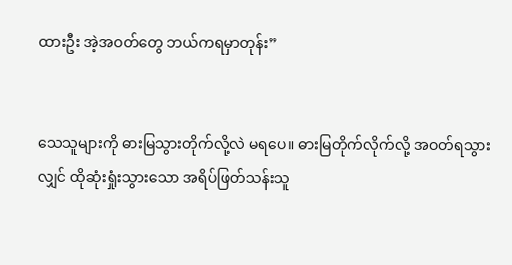ထားဦး အဲ့အဝတ်တွေ ဘယ်ကရမှာတုန်း”


သေသူများကို ဓားမြသွားတိုက်လို့လဲ မရပေ။ ဓားမြတိုက်လိုက်လို့ အဝတ်ရသွားလျှင် ထိုဆုံးရှုံးသွားသော အရိပ်ဖြတ်သန်းသူ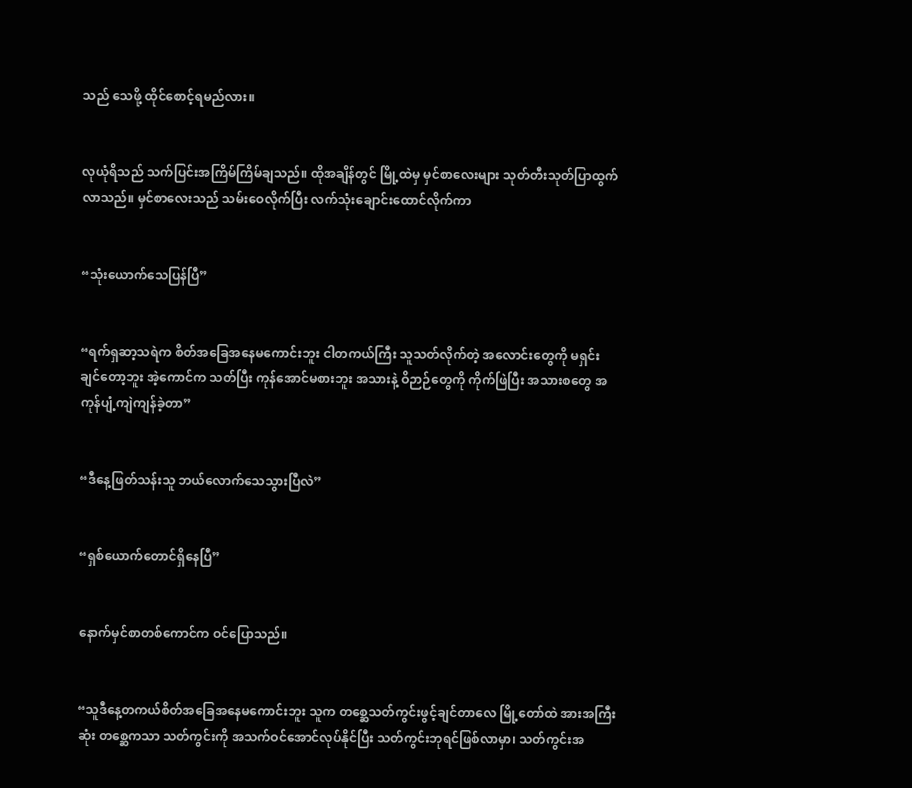သည် သေဖို့ ထိုင်စောင့်ရမည်လား။


လုယုံရိသည် သက်ပြင်းအကြိမ်ကြိမ်ချသည်။ ထိုအချိန်တွင် မြို့ထဲမှ မှင်စာလေးများ သုတ်တီးသုတ်ပြာထွက်လာသည်။ မှင်စာလေးသည် သမ်းဝေလိုက်ပြီး လက်သုံးချောင်းထောင်လိုက်ကာ


“သုံးယောက်သေပြန်ပြီ”


“ရက်ရှဆာ့သရဲက စိတ်အခြေအနေမကောင်းဘူး ငါတကယ်ကြီး သူသတ်လိုက်တဲ့ အလောင်းတွေကို မရှင်းချင်တော့ဘူး အဲ့ကောင်က သတ်ပြီး ကုန်အောင်မစားဘူး အသားနဲ့ ဝိဉာဉ်တွေကို ကိုက်ဖြဲပြီး အသားစတွေ အကုန်ပျံ့ကျဲကျန်ခဲ့တာ”


“ဒီနေ့ဖြတ်သန်းသူ ဘယ်လောက်သေသွားပြီလဲ”


“ရှစ်ယောက်တောင်ရှိနေပြီ”


နောက်မှင်စာတစ်ကောင်က ဝင်ပြောသည်။


“သူဒီနေ့တကယ်စိတ်အခြေအနေမကောင်းဘူး သူက တစ္ဆေသတ်ကွင်းဖွင့်ချင်တာလေ မြို့တော်ထဲ အားအကြီးဆုံး တစ္ဆေကသာ သတ်ကွင်းကို အသက်ဝင်အောင်လုပ်နိုင်ပြီး သတ်ကွင်းဘုရင်ဖြစ်လာမှာ၊ သတ်ကွင်းအ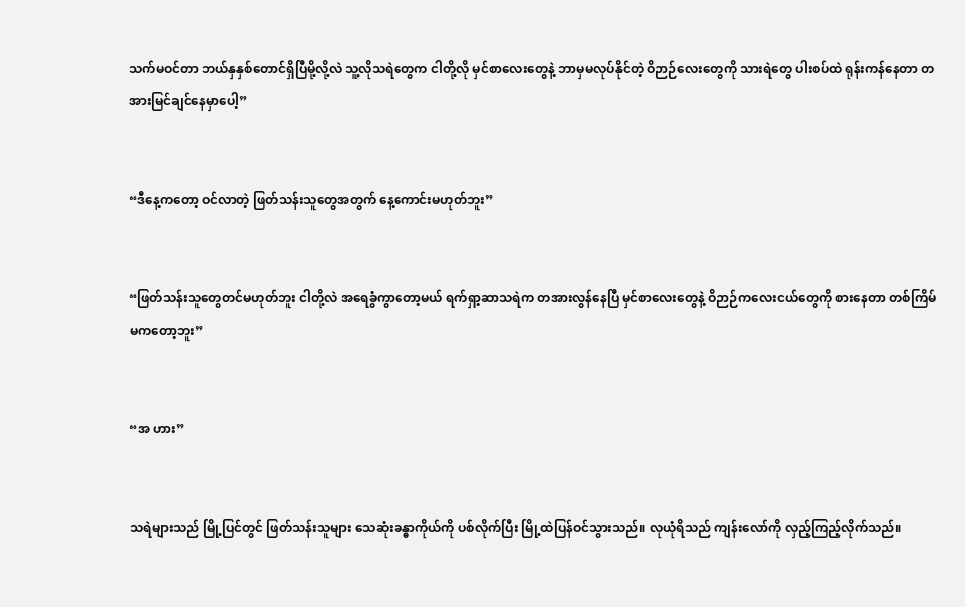သက်မဝင်တာ ဘယ်နှနှစ်တောင်ရှိပြီမို့လို့လဲ သူ့လိုသရဲတွေက ငါတို့လို မှင်စာလေးတွေနဲ့ ဘာမှမလုပ်နိုင်တဲ့ ဝိဉာဉ်လေးတွေကို သားရဲတွေ ပါးစပ်ထဲ ရုန်းကန်နေတာ တအားမြင်ချင်နေမှာပေါ့”


“ဒီနေ့ကတော့ ဝင်လာတဲ့ ဖြတ်သန်းသူတွေအတွက် နေ့ကောင်းမဟုတ်ဘူး”


“ဖြတ်သန်းသူတွေတင်မဟုတ်ဘူး ငါတို့လဲ အရေခွံကွာတော့မယ် ရက်ရှာ့ဆာသရဲက တအားလွန်နေပြီ မှင်စာလေးတွေနဲ့ ဝိဉာဉ်ကလေးငယ်တွေကို စားနေတာ တစ်ကြိမ်မကတော့ဘူး”


“အ ဟား”


သရဲများသည် မြို့ပြင်တွင် ဖြတ်သန်းသူများ သေဆုံးခန္ဓာကိုယ်ကို ပစ်လိုက်ပြီး မြို့ထဲပြန်ဝင်သွားသည်။ လုယုံရိသည် ကျန်းလော်ကို လှည့်ကြည့်လိုက်သည်။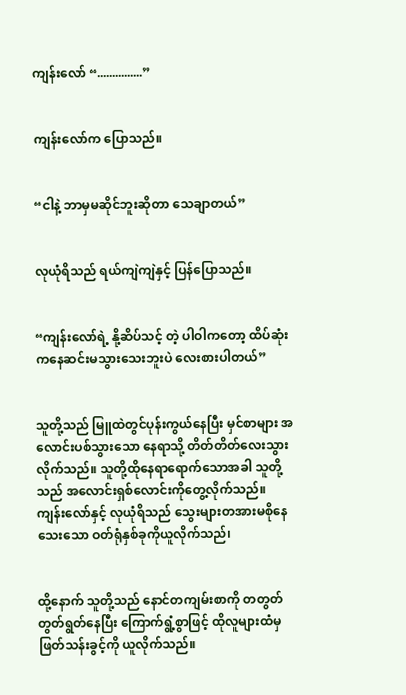ကျန်းလော် “...............”


ကျန်းလော်က ပြောသည်။


“ငါနဲ့ ဘာမှမဆိုင်ဘူးဆိုတာ သေချာတယ်”


လုယုံရိသည် ရယ်ကျဲကျဲနှင့် ပြန်ပြောသည်။


“ကျန်းလော်ရဲ့ နို့ဆိပ်သင့် တဲ့ ပါဝါကတော့ ထိပ်ဆုံးကနေဆင်းမသွားသေးဘူးပဲ လေးစားပါတယ်”


သူတို့သည် မြူထဲတွင်ပုန်းကွယ်နေပြီး မှင်စာများ အလောင်းပစ်သွားသော နေရာသို့ တိတ်တိတ်လေးသွားလိုက်သည်။ သူတို့ထိုနေရာရောက်သောအခါ သူတို့သည် အလောင်းရှစ်လောင်းကိုတွေ့လိုက်သည်။ ကျန်းလော်နှင့် လုယုံရိသည် သွေးများတအားမစိုနေသေးသော ဝတ်ရုံနှစ်ခုကိုယူလိုက်သည်၊


ထို့နောက် သူတို့သည် နောင်တကျမ်းစာကို တတွတ်တွတ်ရွတ်နေပြီး ကြောက်ရွံ့စွာဖြင့် ထိုလူများထံမှ ဖြတ်သန်းခွင့်ကို ယူလိုက်သည်။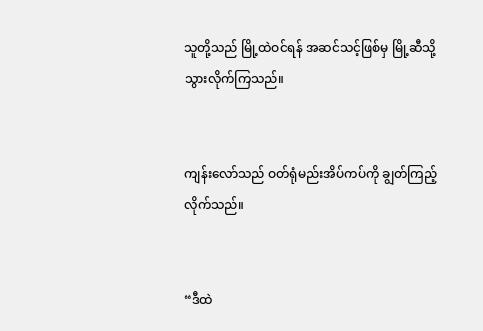သူတို့သည် မြို့ထဲဝင်ရန် အဆင်သင့်ဖြစ်မှ မြို့ဆီသို့ သွားလိုက်ကြသည်။


ကျန်းလော်သည် ဝတ်ရုံမည်းအိပ်ကပ်ကို ချွတ်ကြည့်လိုက်သည်။


“ဒီထဲ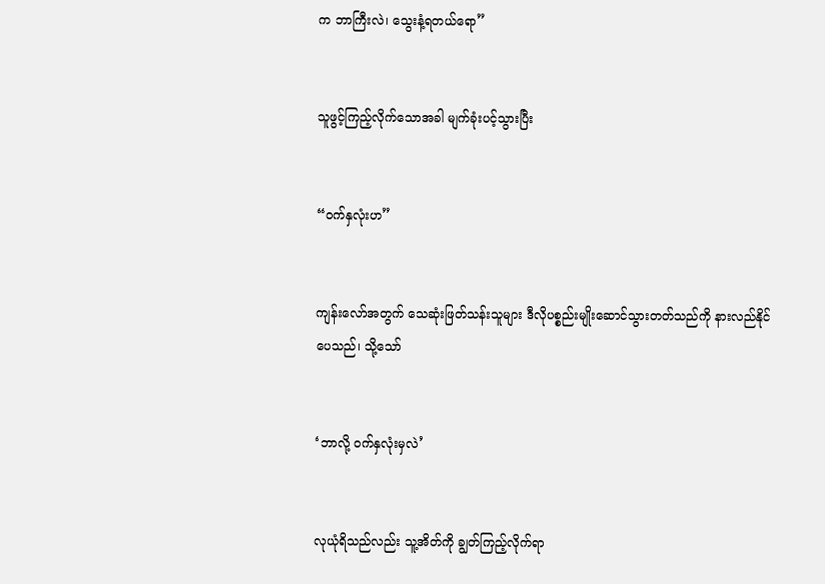က ဘာကြီးလဲ၊ သွေးနံ့ရတယ်ရော”


သူဖွင့်ကြည့်လိုက်သောအခါ မျက်ခုံးပင့်သွားပြီး


“ဝက်နှလုံးဟ”


ကျန်းလော်အတွက် သေဆုံးဖြတ်သန်းသူများ ဒီလိုပစ္စည်းမျိုးဆောင်သွားတတ်သည်ကို နားလည်နိုင်ပေသည်၊ သို့သော်


‘ဘာလို့ ဝက်နှလုံးမှလဲ’


လုယုံရိသည်လည်း သူ့အိတ်ကို ချွတ်ကြည့်လိုက်ရာ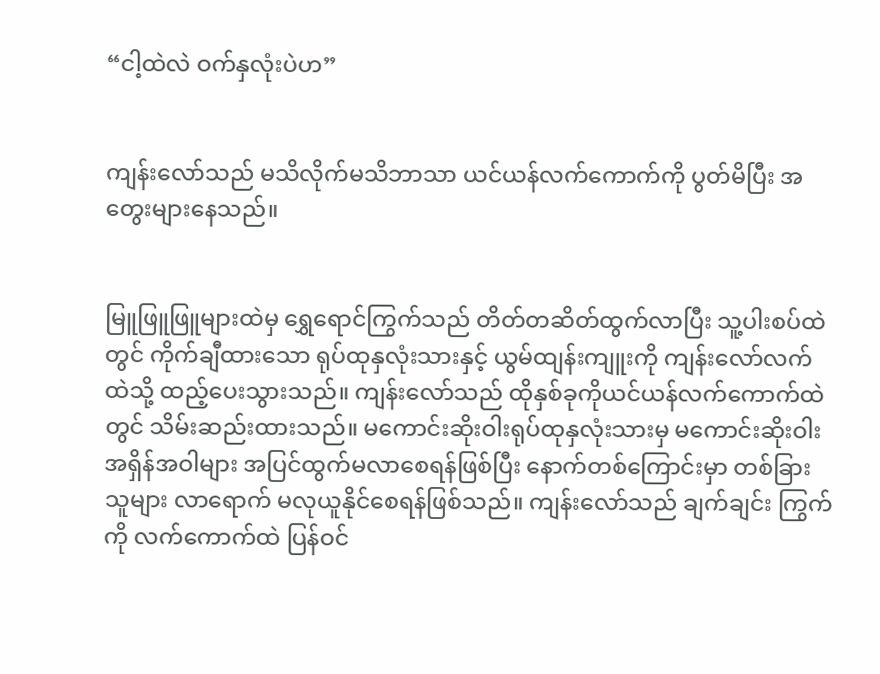“ငါ့ထဲလဲ ဝက်နှလုံးပဲဟ”


ကျန်းလော်သည် မသိလိုက်မသိဘာသာ ယင်ယန်လက်ကောက်ကို ပွတ်မိပြီး အတွေးများနေသည်။


မြူဖြူဖြူများထဲမှ ရွှေရောင်ကြွက်သည် တိတ်တဆိတ်ထွက်လာပြီး သူ့ပါးစပ်ထဲတွင် ကိုက်ချီထားသော ရုပ်ထုနှလုံးသားနှင့် ယွမ်ထျန်းကျူးကို ကျန်းလော်လက်ထဲသို့ ထည့်ပေးသွားသည်။ ကျန်းလော်သည် ထိုနှစ်ခုကိုယင်ယန်လက်ကောက်ထဲတွင် သိမ်းဆည်းထားသည်။ မကောင်းဆိုးဝါးရုပ်ထုနှလုံးသားမှ မကောင်းဆိုးဝါးအရှိန်အဝါများ အပြင်ထွက်မလာစေရန်ဖြစ်ပြီး နောက်တစ်ကြောင်းမှာ တစ်ခြားသူများ လာရောက် မလုယူနိုင်စေရန်ဖြစ်သည်။ ကျန်းလော်သည် ချက်ချင်း ကြွက်ကို လက်ကောက်ထဲ ပြန်ဝင်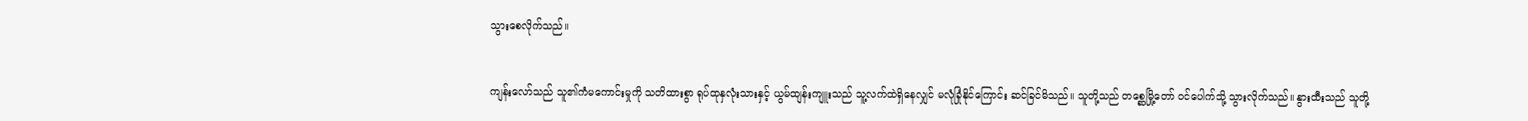သွားစေလိုက်သည်။


ကျန်းလော်သည် သူ၏ကံမကောင်းမှုကို သတိထားစွာ ရုပ်ထုနှလုံးသားနှင့် ယွမ်ထျန်းကျူးသည် သူ့လက်ထဲရှိနေလျှင် မလုံခြုံနိုင်ကြောင်း ဆင်ခြင်မိသည်။ သူတို့သည် တစ္ဆေမြို့တော် ဝင်ပေါက်သို့ သွားလိုက်သည်။ နွားထီးသည် သူတို့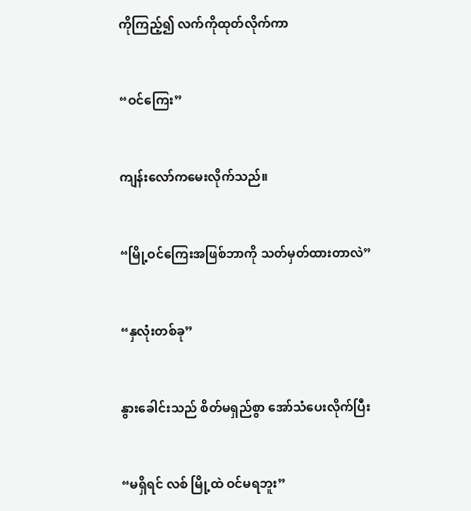ကိုကြည့်၍ လက်ကိုထုတ်လိုက်ကာ


“ဝင်ကြေး”


ကျန်းလော်ကမေးလိုက်သည်။


“မြို့ဝင်ကြေးအဖြစ်ဘာကို သတ်မှတ်ထားတာလဲ”


“နှလုံးတစ်ခု”


နွားခေါင်းသည် စိတ်မရှည်စွာ အော်သံပေးလိုက်ပြီး


“မရှိရင် လစ် မြို့ထဲ ဝင်မရဘူး”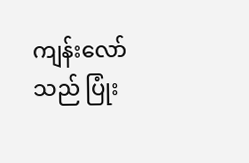ကျန်းလော်သည် ပြုံး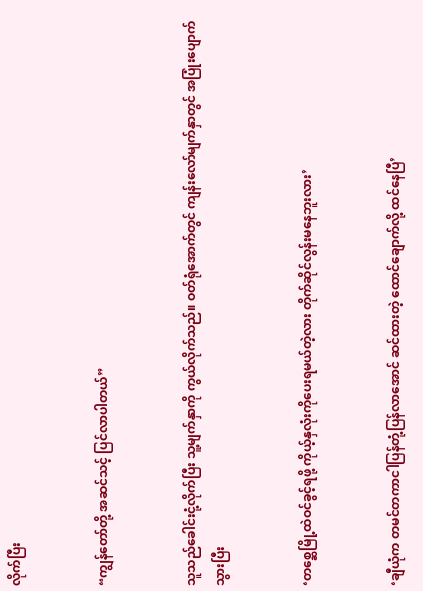လိုက်ပြီး


“ကျွန်တော်တို့ အဆင်သင့် ပြင်လာပါတယ်”


သူသည်ခေါင်းငုံ့လိုက်ပြီး သူ့မျက်နှာကို ကွယ်လိုက်သည်။ ဝတ်ရုံအောက်တွင် ကျန်းလော်မျက်နှာတွင် အပြုံးပျောက်သွားပြီး


‘တစ္ဆေမြို့ထဲဝင်ခွင့်ရဖို့ ကိုယ့်နှလုံးကိုပေးရမယ်တဲ့လား တိုက်ဆိုင်လွန်းမနေဘူးလား’


‘ချီယုံက တမင်တကာငါပြန်တုံ့ပြန်လာအောင် ဆင်ထားတဲ့ ထောင်ချောက်လို့ ထင်နေပြီ’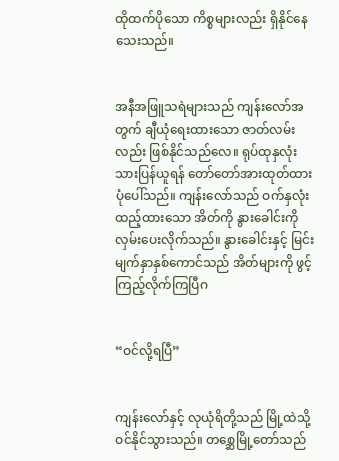ထိုထက်ပိုသော ကိစ္စများလည်း ရှိနိုင်နေသေးသည်။


အနီအဖြူသရဲများသည် ကျန်းလော်အတွက် ချီယုံရေးထားသော ဇာတ်လမ်းလည်း ဖြစ်နိုင်သည်လေ။ ရုပ်ထုနှလုံးသားပြန်ယူရန် တော်တော်အားထုတ်ထားပုံပေါ်သည်။ ကျန်းလော်သည် ဝက်နှလုံးထည့်ထားသော အိတ်ကို နွားခေါင်းကို လှမ်းပေးလိုက်သည်။ နွားခေါင်းနှင့် မြင်းမျက်နှာနှစ်ကောင်သည် အိတ်များကို ဖွင့်ကြည့်လိုက်ကြပြီဂ


“ဝင်လို့ရပြီ”


ကျန်းလော်နှင့် လုယုံရိတို့သည် မြို့ထဲသို့ ဝင်နိုင်သွားသည်။ တစ္ဆေမြို့တော်သည်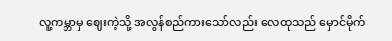လူ့ကမ္ဘာမှ ဈေးကဲ့သို့ အလွန်စည်ကားသော်လည်း လေထုသည် မှောင်မိုက်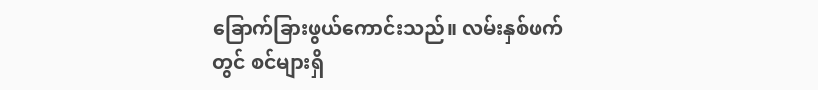ခြောက်ခြားဖွယ်ကောင်းသည်။ လမ်းနှစ်ဖက်တွင် စင်များရှိ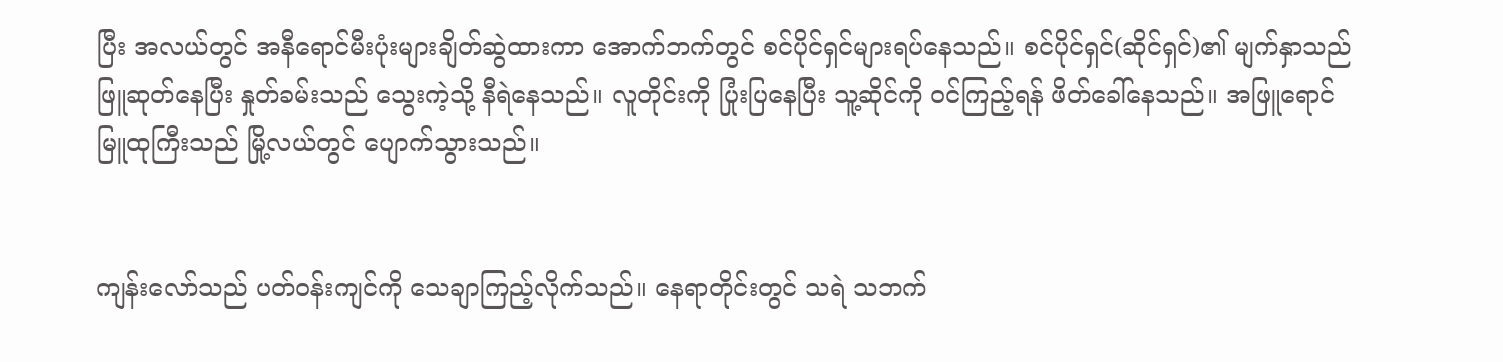ပြီး အလယ်တွင် အနီရောင်မီးပုံးများချိတ်ဆွဲထားကာ အောက်ဘက်တွင် စင်ပိုင်ရှင်များရပ်နေသည်။ စင်ပိုင်ရှင်(ဆိုင်ရှင်)၏ မျက်နှာသည် ဖြူဆုတ်နေပြီး နှုတ်ခမ်းသည် သွေးကဲ့သို့ နီရဲနေသည်။ လူတိုင်းကို ပြုံးပြနေပြီး သူ့ဆိုင်ကို ဝင်ကြည့်ရန် ဖိတ်ခေါ်နေသည်။ အဖြူရောင်မြူထုကြီးသည် မြို့လယ်တွင် ပျောက်သွားသည်။


ကျန်းလော်သည် ပတ်ဝန်းကျင်ကို သေချာကြည့်လိုက်သည်။ နေရာတိုင်းတွင် သရဲ သဘက်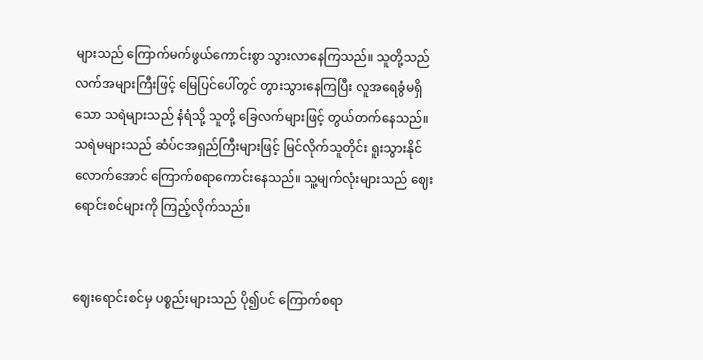များသည် ကြောက်မက်ဖွယ်ကောင်းစွာ သွားလာနေကြသည်။ သူတို့သည် လက်အများကြီးဖြင့် မြေပြင်ပေါ်တွင် တွားသွားနေကြပြီး လူအရေခွံမရှိသော သရဲများသည် နံရံသို့ သူတို့ ခြေလက်များဖြင့် တွယ်တက်နေသည်။ သရဲမများသည် ဆံပ်ငအရှည်ကြီးများဖြင့် မြင်လိုက်သူတိုင်း ရူးသွားနိုင်လောက်အောင် ကြောက်စရာကောင်းနေသည်။ သူ့မျက်လုံးများသည် ဈေးရောင်းစင်များကို ကြည့်လိုက်သည်။


ဈေးရောင်းစင်မှ ပစ္စည်းများသည် ပို၍ပင် ကြောက်စရာ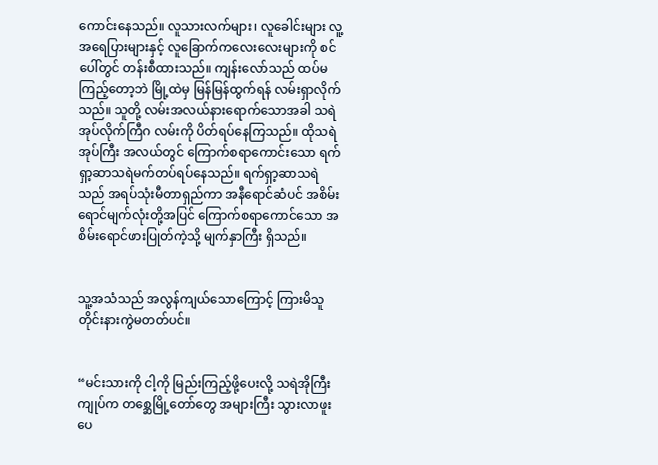ကောင်းနေသည်။ လူသားလက်များ၊ လူခေါင်းများ လူ့အရေပြားများနှင့် လူခြောက်ကလေးလေးများကို စင်ပေါ်တွင် တန်းစီထားသည်။ ကျန်းလော်သည် ထပ်မကြည့်တော့ဘဲ မြို့ထဲမှ မြန်မြန်ထွက်ရန် လမ်းရှာလိုက်သည်။ သူတို့ လမ်းအလယ်နားရောက်သောအခါ သရဲအုပ်လိုက်ကြီဂ လမ်းကို ပိတ်ရပ်နေကြသည်။ ထိုသရဲအုပ်ကြီး အလယ်တွင် ကြောက်စရာကောင်းသော ရက်ရှာ့ဆာသရဲမက်တပ်ရပ်နေသည်။ ရက်ရှာ့ဆာသရဲသည် အရပ်သုံးမီတာရှည်ကာ အနီရောင်ဆံပင် အစိမ်းရောင်မျက်လုံးတို့အပြင် ကြောက်စရာကောင်သော အစိမ်းရောင်ဖားပြုတ်ကဲ့သို့ မျက်နှာကြီး ရှိသည်။


သူ့အသံသည် အလွန်ကျယ်သောကြောင့် ကြားမိသူတိုင်းနားကွဲမတတ်ပင်။


“မင်းသားကို ငါ့ကို မြည်းကြည့်ဖို့ပေးလို့ သရဲအိုကြီး ကျုပ်က တစ္ဆေမြို့တော်တွေ အများကြီး သွားလာဖူးပေ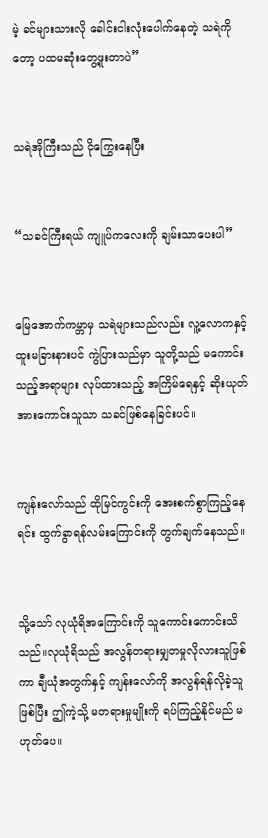မဲ့ ခင်များသားလို ခေါင်းငါးလုံးပေါက်နေတဲ့ သရဲကိုတော့ ပထမဆုံးတွေ့ဖူးတာပဲ”


သရဲအိုကြီးသည် ငိုကြွေးနေပြီး


“သခင်ကြီးရယ် ကျူပ်ကလေးကို ချမ်းသာပေးပါ”


မြေအောက်ကမ္ဘာမှ သရဲများသည်လည်း လူ့လောကနှင့် ထူးမခြားနားပင် ကွဲပြားသည်မှာ သူတို့သည် မကောင်းသည့်အရာများ လုပ်ထားသည့် အကြိမ်ရေနှင့် ဆိုးယုတ်အားကောင်းသူသာ သခင်ဖြစ်နေခြင်းပင်။


ကျန်းလော်သည် ထိုမြင်ကွင်းကို အေးစက်စွာကြည့်နေရင်း ထွက်ခွာရန်လမ်းကြောင်းကို တွက်ချက်နေသည်။


သို့သော် လုယုံရိအကြောင်းကို သူကောင်းကောင်းသိသည်။လုယုံရိသည် အလွန်တရားမျှတမှုလိုလားသူဖြစ်ကာ ချီယုံအတွက်နှင့် ကျန်းလော်ကို အလွန်ရန်လိုခဲ့သူဖြစ်ပြီး ဤကဲ့သို့ မတရားမှုမျိုးကို ရပ်ကြည့်နိုင်မည် မဟုတ်ပေ။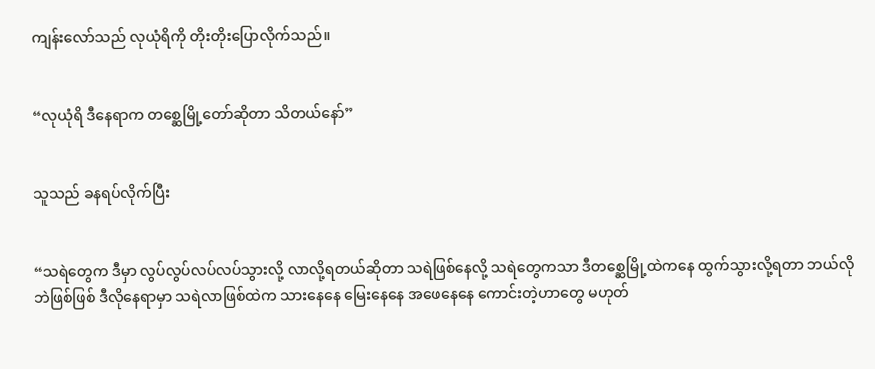ကျန်းလော်သည် လုယုံရိကို တိုးတိုးပြောလိုက်သည်။


“လုယုံရိ ဒီနေရာက တစ္ဆေမြို့တော်ဆိုတာ သိတယ်နော်”


သူသည် ခနရပ်လိုက်ပြီး


“သရဲတွေက ဒီမှာ လွပ်လွပ်လပ်လပ်သွားလို့ လာလို့ရတယ်ဆိုတာ သရဲဖြစ်နေလို့ သရဲတွေကသာ ဒီတစ္ဆေမြို့ထဲကနေ ထွက်သွားလို့ရတာ ဘယ်လိုဘဲဖြစ်ဖြစ် ဒီလိုနေရာမှာ သရဲလာဖြစ်ထဲက သားနေနေ မြေးနေနေ အဖေနေနေ ကောင်းတဲ့ဟာတွေ မဟုတ်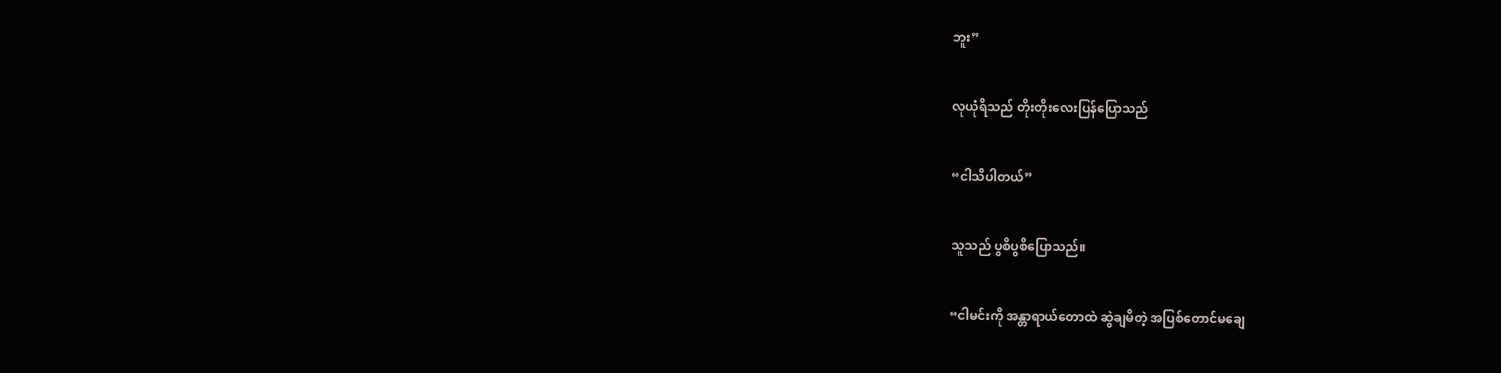ဘူး”


လုယုံရိသည် တိုးတိုးလေးပြန်ပြောသည်


“ငါသိပါတယ်”


သူသည် ပွစိပွစိပြောသည်။


“ငါမင်းကို အန္တာရာယ်တောထဲ ဆွဲချမိတဲ့ အပြစ်တောင်မချေ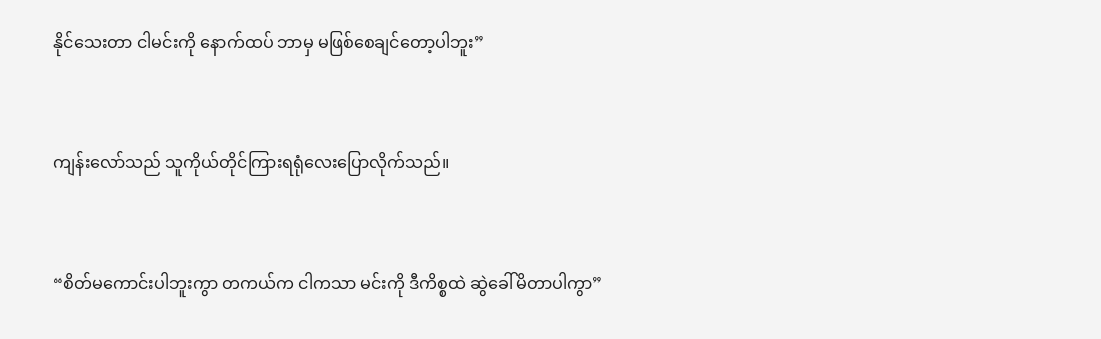နိုင်သေးတာ ငါမင်းကို နောက်ထပ် ဘာမှ မဖြစ်စေချင်တော့ပါဘူး”


ကျန်းလော်သည် သူကိုယ်တိုင်ကြားရရုံလေးပြောလိုက်သည်။


“စိတ်မကောင်းပါဘူးကွာ တကယ်က ငါကသာ မင်းကို ဒီကိစ္စထဲ ဆွဲခေါ်မိတာပါကွာ”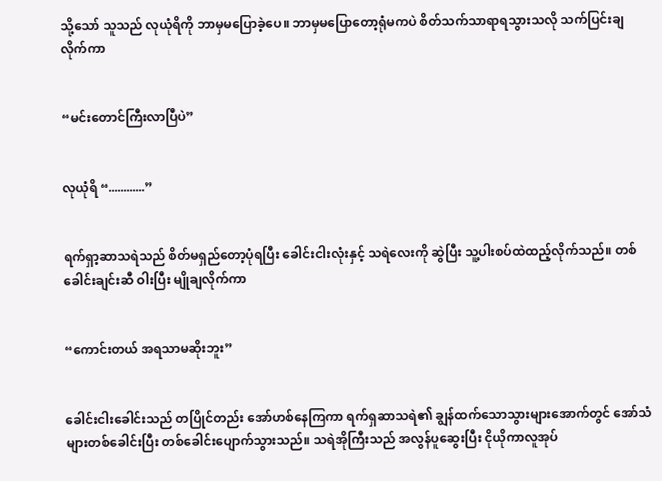သို့သော် သူသည် လုယုံရိကို ဘာမှမပြောခဲ့ပေ။ ဘာမှမပြောတော့ရုံမကပဲ စိတ်သက်သာရာရသွားသလို သက်ပြင်းချလိုက်ကာ


“မင်းတောင်ကြီးလာပြီပဲ”


လုယုံရိ “............”


ရက်ရှာ့ဆာသရဲသည် စိတ်မရှည်တော့ပုံရပြီး ခေါင်းငါးလုံးနှင့် သရဲလေးကို ဆွဲပြီး သူ့ပါးစပ်ထဲထည့်လိုက်သည်။ တစ်ခေါင်းချင်းဆီ ဝါးပြီး မျိုချလိုက်ကာ


“ကောင်းတယ် အရသာမဆိုးဘူး”


ခေါင်းငါးခေါင်းသည် တပြိုင်တည်း အော်ဟစ်နေကြကာ ရက်ရှဆာသရဲ၏ ချွန်ထက်သောသွားများအောက်တွင် အော်သံများတစ်ခေါင်းပြီး တစ်ခေါင်းပျောက်သွားသည်။ သရဲအိုကြီးသည် အလွန်ပူဆွေးပြီး ငိုယိုကာလူအုပ်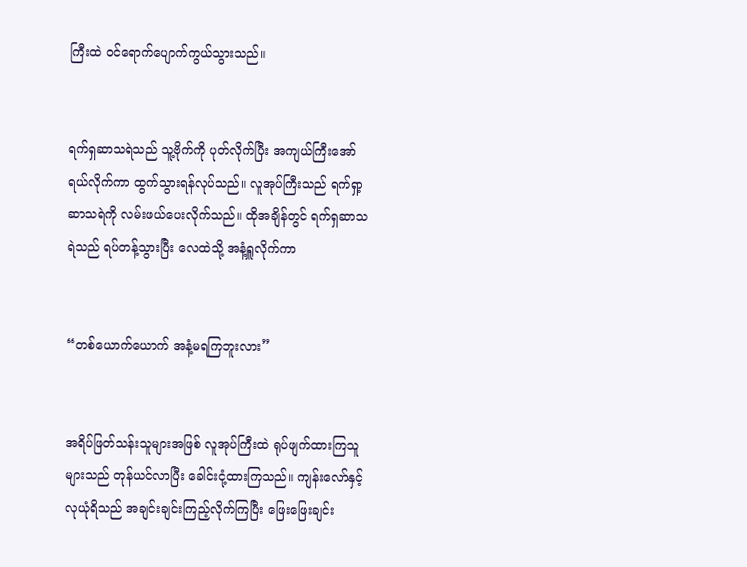ကြီးထဲ ဝင်ရောက်ပျောက်ကွယ်သွားသည်။


ရက်ရှဆာသရဲသည် သူ့ဗိုက်ကို ပုတ်လိုက်ပြီး အကျယ်ကြီးအော်ရယ်လိုက်ကာ ထွက်သွားရန်လုပ်သည်။ လူအုပ်ကြီးသည် ရက်ရှာ့ဆာသရဲကို လမ်းဖယ်ပေးလိုက်သည်။ ထိုအချိန်တွင် ရက်ရှဆာသရဲသည် ရပ်တန့်သွားပြီး လေထဲသို့ အနံ့ရှူလိုက်ကာ


“တစ်ယောက်ယောက် အနံ့မရကြဘူးလား”


အရိပ်ဖြတ်သန်းသူများအဖြစ် လူအုပ်ကြီးထဲ ရုပ်ဖျက်ထားကြသူများသည် တုန်ယင်လာပြီး ခေါင်းငုံ့ထားကြသည်။ ကျန်းလော်နှင့် လုယုံရိသည် အချင်းချင်းကြည့်လိုက်ကြပြီး ဖြေးဖြေးချင်း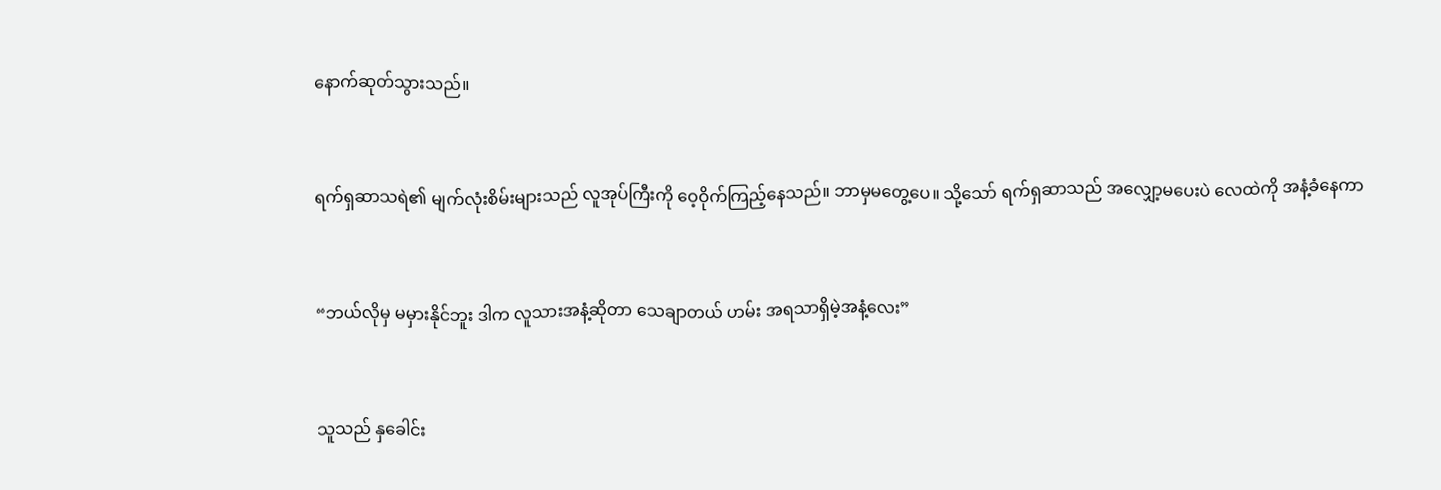နောက်ဆုတ်သွားသည်။


ရက်ရှဆာသရဲ၏ မျက်လုံးစိမ်းများသည် လူအုပ်ကြီးကို ဝေ့ဝိုက်ကြည့်နေသည်။ ဘာမှမတွေ့ပေ။ သို့သော် ရက်ရှဆာသည် အလျှော့မပေးပဲ လေထဲကို အနံ့ခံနေကာ


“ဘယ်လိုမှ မမှားနိုင်ဘူး ဒါက လူသားအနံ့ဆိုတာ သေချာတယ် ဟမ်း အရသာရှိမဲ့အနံ့လေး”


သူသည် နှခေါင်း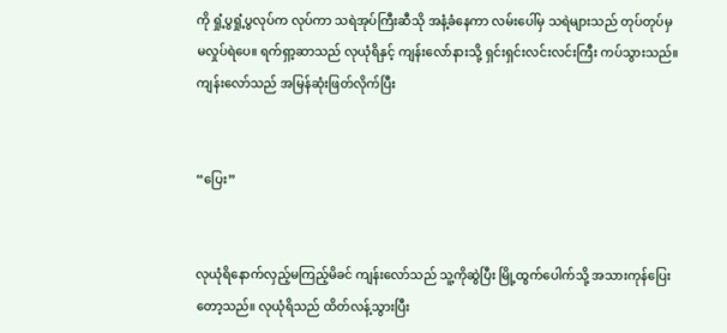ကို ရှုံ့ပွရှုံ့ပွလုပ်က လုပ်ကာ သရဲအုပ်ကြီးဆီသို အနံ့ခံနေကာ လမ်းပေါ်မှ သရဲများသည် တုပ်တုပ်မှ မလှုပ်ရဲပေ။ ရက်ရှာ့ဆာသည် လုယုံရိနှင့် ကျန်းလော်နားသို့ ရှင်းရှင်းလင်းလင်းကြီး ကပ်သွားသည်။ ကျန်းလော်သည် အမြန်ဆုံးဖြတ်လိုက်ပြီး


“ပြေး”


လုယုံရိနောက်လှည့်မကြည့်မိခင် ကျန်းလော်သည် သူ့ကိုဆွဲပြီး မြို့ထွက်ပေါက်သို့ အသားကုန်ပြေးတော့သည်။ လုယုံရိသည် ထိတ်လန့်သွားပြီး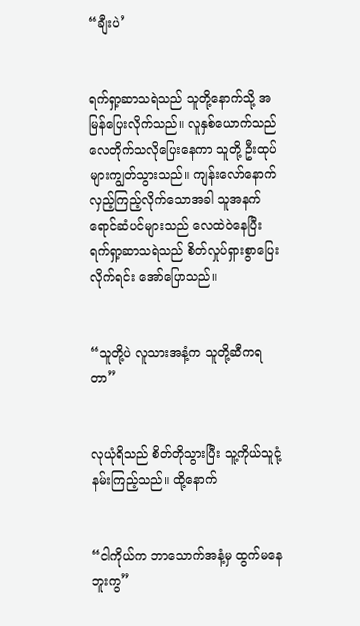“ချီးပဲ’


ရက်ရှာ့ဆာသရဲသည် သူတို့နောက်သို့ အမြန်ပြေးလိုက်သည်။ လူနှစ်ယောက်သည် လေတိုက်သလိုပြေးနေကာ သူတို့ ဦးထုပ်များကျွတ်သွားသည်။ ကျန်းလော်နောက်လှည့်ကြည့်လိုက်သောအခါ သူအနက်ရောင်ဆံပင်များသည် လေထဲဝဲနေပြီး ရက်ရှာ့ဆာသရဲသည် စိတ်လှုပ်ရှားစွာပြေးလိုက်ရင်း အော်ပြောသည်။


“သူတို့ပဲ လူသားအနံ့က သူတို့ဆီကရတာ”


လုယုံရိသည် စိတ်တိုသွားပြီး သူ့ကိုယ်သူငုံ့နမ်းကြည့်သည်။ ထို့နောက်


“ငါကိုယ်က ဘာသောက်အနံ့မှ ထွက်မနေဘူးကွ”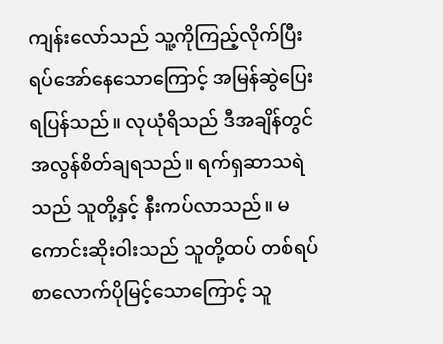ကျန်းလော်သည် သူ့ကိုကြည့်လိုက်ပြီး ရပ်အော်နေသောကြောင့် အမြန်ဆွဲပြေးရပြန်သည်။ လုယုံရိသည် ဒီအချိန်တွင် အလွန်စိတ်ချရသည်။ ရက်ရှဆာသရဲသည် သူတို့နှင့် နီးကပ်လာသည်။ မကောင်းဆိုးဝါးသည် သူတို့ထပ် တစ်ရပ်စာလောက်ပိုမြင့်သောကြောင့် သူ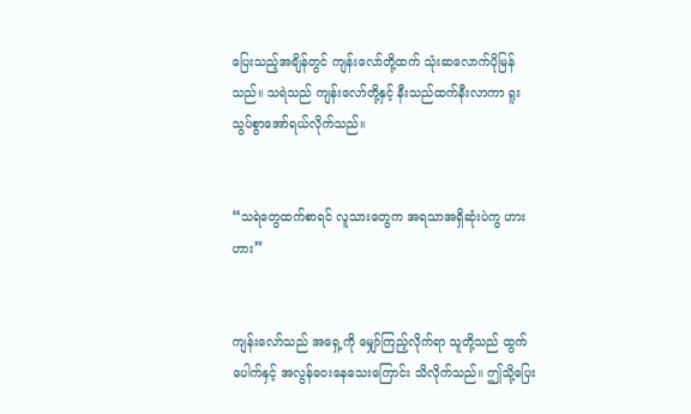ပြေးသည့်အချိန်တွင် ကျန်းလော်တို့ထက် သုံးဆလောက်ပိုမြန်သည်။ သရဲသည် ကျန်းလော်တို့နှင့် နီးသည်ထက်နီးလာကာ ရူးသွပ်စွာအော်ရယ်လိုက်သည်။


“သရဲတွေထက်စာရင် လူသားတွေက အရသာအရှိဆုံးပဲကွ ဟားဟား”


ကျန်းလော်သည် အရှေ့ကို မျှော်ကြည့်လိုက်ရာ သူတို့သည် ထွက်ပေါက်နှင့် အလွန်ဝေးနေသေးကြောင်း သိလိုက်သည်။ ဤသို့ပြေး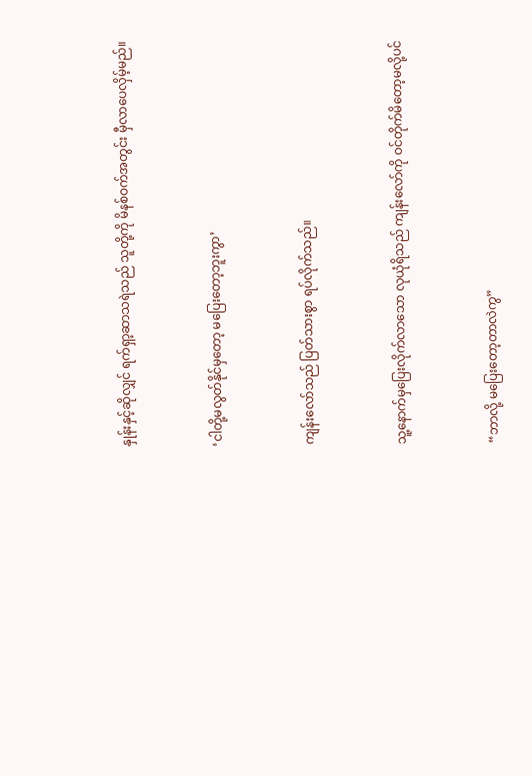နှုန်းနှင့်ဆိုလျှင် ရက်ရှာ့ဆာသရဲသည် သူတို့ကို မိနစ်ဝက်အတွင်း မှီလာပေလှိမ့်မည်။


‘ငါတို့မလွတ်နိုင်မှတော့ မပြေးတော့ဘူးကွာ’


ကျန်းလော်သည် ပြတ်သားစွာ ရပ်လိုက်သည်။


သူ့နောက်မှပြေးလိုက်လာသော လုယုံရိသည် ကျန်းလော်ကို ဝင်တိုက်မိတော့မလို့ပင်


“ဘာလို့ မပြေးတော့တာလဲကွ”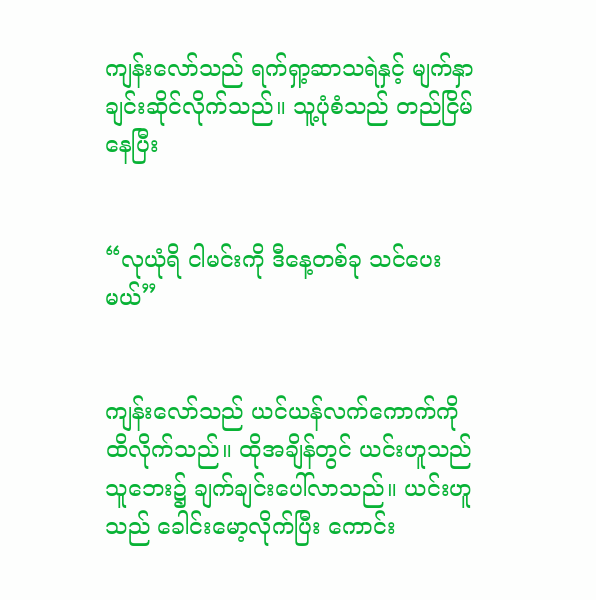ကျန်းလော်သည် ရက်ရှာ့ဆာသရဲနှင့် မျက်နှာချင်းဆိုင်လိုက်သည်။ သူ့ပုံစံသည် တည်ငြိမ်နေပြီး


“လုယုံရိ ငါမင်းကို ဒီနေ့တစ်ခု သင်ပေးမယ်”


ကျန်းလော်သည် ယင်ယန်လက်ကောက်ကို ထိလိုက်သည်။ ထိုအချိန်တွင် ယင်းဟူသည် သူဘေး၌ ချက်ချင်းပေါ်လာသည်။ ယင်းဟူသည် ခေါင်းမော့လိုက်ပြီး ကောင်း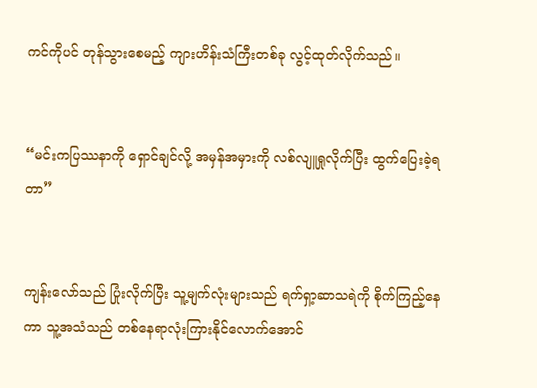ကင်ကိုပင် တုန်သွားစေမည့် ကျားဟိန်းသံကြီးတစ်ခု လွင့်ထုတ်လိုက်သည်။


“မင်းကပြဿနာကို ရှောင်ချင်လို့ အမှန်အမှားကို လစ်လျူရှုလိုက်ပြီး ထွက်ပြေးခဲ့ရတာ”


ကျန်းလော်သည် ပြုံးလိုက်ပြီး သူ့မျက်လုံးများသည် ရက်ရှာ့ဆာသရဲကို စိုက်ကြည့်နေကာ သူ့အသံသည် တစ်နေရာလုံးကြားနိုင်လောက်အောင်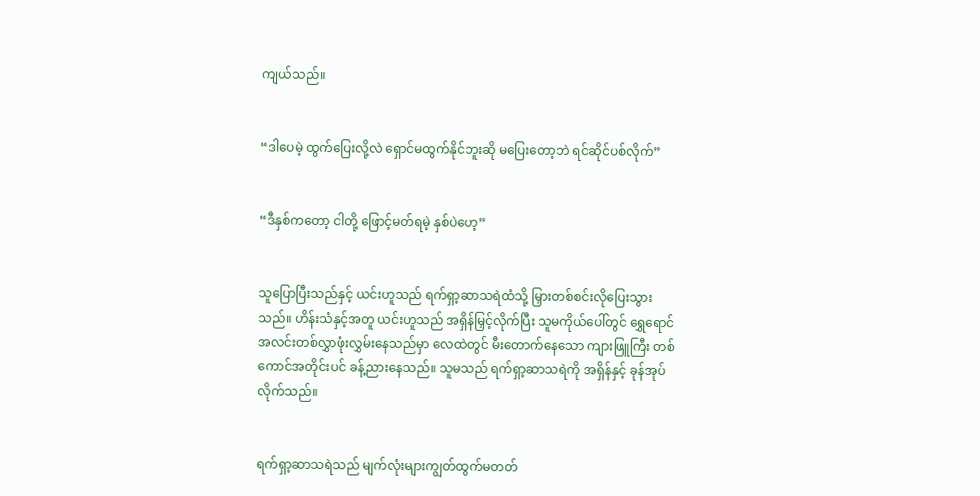ကျယ်သည်။


“ဒါပေမဲ့ ထွက်ပြေးလို့လဲ ရှောင်မထွက်နိုင်ဘူးဆို မပြေးတော့ဘဲ ရင်ဆိုင်ပစ်လိုက်”


“ဒီနှစ်ကတော့ ငါတို့ ဖြောင့်မတ်ရမဲ့ နှစ်ပဲဟေ့”


သူပြောပြီးသည်နှင့် ယင်းဟူသည် ရက်ရှာ့ဆာသရဲထံသို့ မြှားတစ်စင်းလိုပြေးသွားသည်။ ဟိန်းသံနှင့်အတူ ယင်းဟူသည် အရှိန်မြှင့်လိုက်ပြီး သူမကိုယ်ပေါ်တွင် ရွှေရောင် အလင်းတစ်လွှာဖုံးလွှမ်းနေသည်မှာ လေထဲတွင် မီးတောက်နေသော ကျားဖြူကြီး တစ်ကောင်အတိုင်းပင် ခန့်ညားနေသည်။ သူမသည် ရက်ရှာ့ဆာသရဲကို အရှိန်နှင့် ခုန်အုပ်လိုက်သည်။


ရက်ရှာ့ဆာသရဲသည် မျက်လုံးများကျွတ်ထွက်မတတ်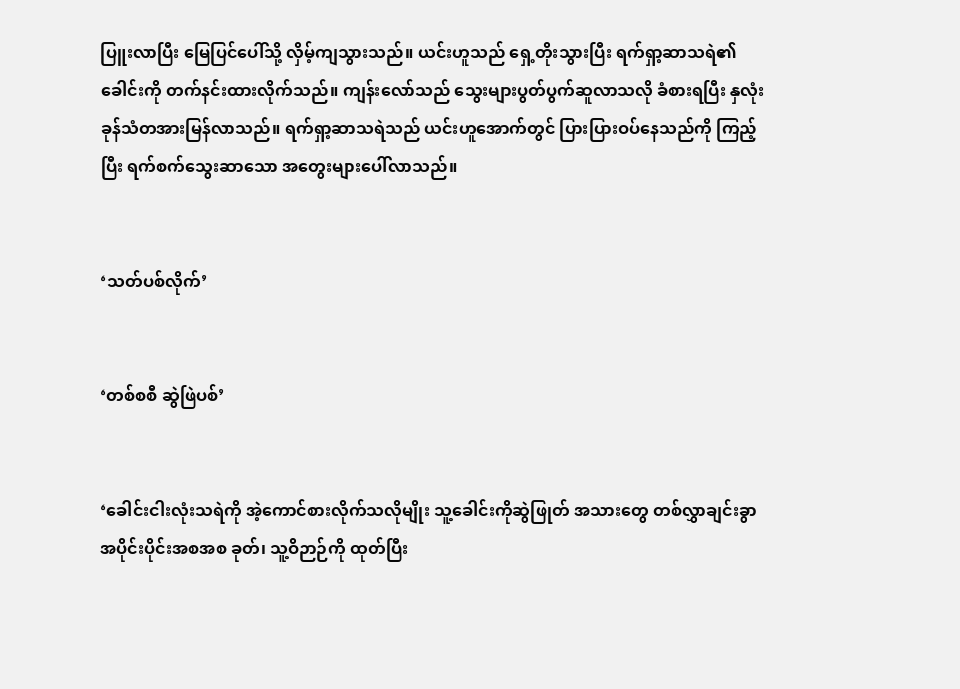ပြူးလာပြီး မြေပြင်ပေါ်သို့ လှိမ့်ကျသွားသည်။ ယင်းဟူသည် ရှေ့တိုးသွားပြီး ရက်ရှာ့ဆာသရဲ၏ခေါင်းကို တက်နင်းထားလိုက်သည်။ ကျန်းလော်သည် သွေးများပွတ်ပွက်ဆူလာသလို ခံစားရပြီး နှလုံးခုန်သံတအားမြန်လာသည်။ ရက်ရှာ့ဆာသရဲသည် ယင်းဟူအောက်တွင် ပြားပြားဝပ်နေသည်ကို ကြည့်ပြီး ရက်စက်သွေးဆာသော အတွေးများပေါ်လာသည်။


‘သတ်ပစ်လိုက်’


‘တစ်စစီ ဆွဲဖြဲပစ်’


‘ခေါင်းငါးလုံးသရဲကို အဲ့ကောင်စားလိုက်သလိုမျိုး သူ့ခေါင်းကိုဆွဲဖြုတ် အသားတွေ တစ်လွှာချင်းခွာ အပိုင်းပိုင်းအစအစ ခုတ်၊ သူ့ဝိဉာဉ်ကို ထုတ်ပြီး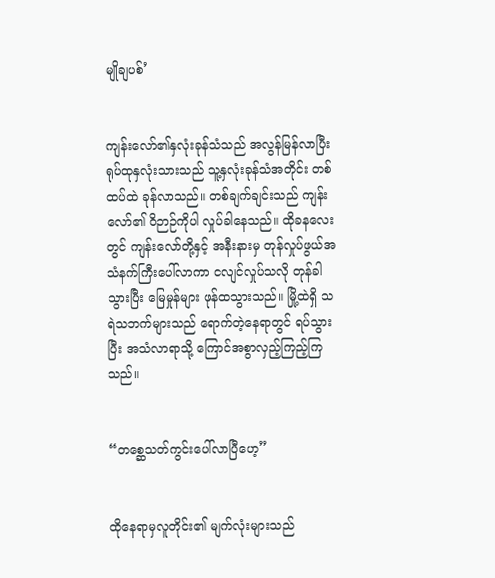မျိုချပစ်’


ကျန်းလော်၏နှလုံးခုန်သံသည် အလွန်မြန်လာပြီး ရုပ်ထုနှလုံးသားသည် သူ့နှလုံးခုန်သံအတိုင်း တစ်ထပ်ထဲ ခုန်လာသည်။ တစ်ချက်ချင်းသည် ကျန်းလော်၏ ဝိဉာဉ်ကိုပါ လှုပ်ခါနေသည်။ ထိုခနလေးတွင် ကျန်းလော်တို့နှင့် အနီးနားမှ တုန်လှုပ်ဖွယ်အသံနက်ကြီးပေါ်လာကာ ငလျင်လှုပ်သလို တုန်ခါသွားပြီး မြေမှုန်များ ဖုန်ထသွားသည်။ မြို့ထဲရှိ သရဲသဘက်များသည် ရောက်တဲ့နေရာတွင် ရပ်သွားပြီး အသံလာရာသို့ ကြောင်အစွာလှည့်ကြည့်ကြသည်။


“တစ္ဆေသတ်ကွင်းပေါ်လာပြီဟေ့”


ထိုနေရာမှလူတိုင်း၏ မျက်လုံးများသည်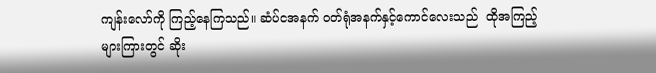ကျန်းလော်ကို ကြည့်နေကြသည်။ ဆံပ်ငအနက် ဝတ်ရုံအနက်နှင့်ကောင်လေးသည်  ထိုအကြည့်များကြားတွင် ဆိုး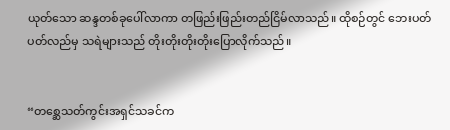ယုတ်သော ဆန္ဒတစ်ခုပေါ်လာကာ တဖြည်းဖြည်းတည်ငြိမ်လာသည်။ ထိုစဉ်တွင် ဘေးပတ်ပတ်လည်မှ သရဲများသည် တိုးတိုးတိုးတိုးပြောလိုက်သည်။


“တစ္ဆေသတ်ကွင်းအရှင်သခင်က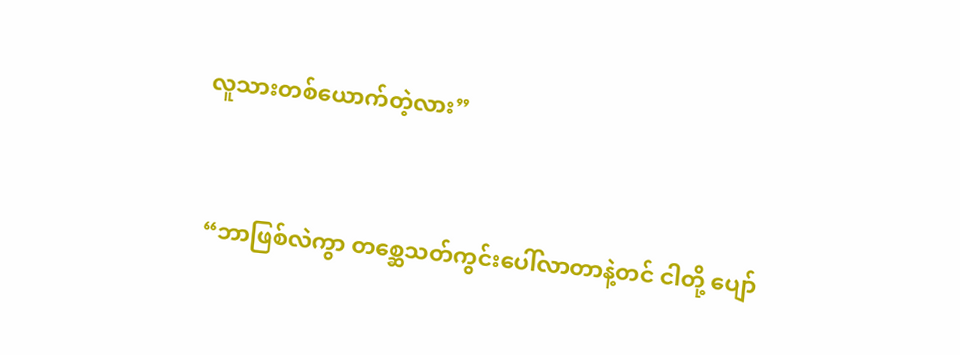လူသားတစ်ယောက်တဲ့လား”


 “ဘာဖြစ်လဲကွာ တစ္ဆေသတ်ကွင်း‌ပေါ်လာတာနဲ့တင် ငါတို့ ပျော်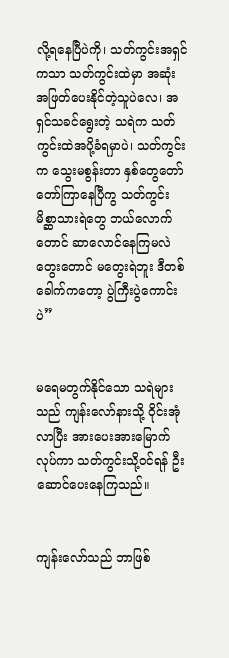လို့ရနေပြီပဲကို၊ သတ်ကွင်းအရှင်ကသာ သတ်ကွင်းထဲမှာ အဆုံးအဖြတ်ပေးနိုင်တဲ့သူပဲလေ၊ အရှင်သခင်ရွေးတဲ့ သရဲက သတ်ကွင်းထဲအပို့ခံရမှာပဲ၊ သတ်ကွင်းက သွေးမစွန်းတာ နှစ်တွေတော်တော်ကြာနေပြီကွ သတ်ကွင်းမိစ္ဆာသားရဲတွေ ဘယ်လောက်တောင် ဆာလောင်နေကြမလဲ တွေးတောင် မတွေးရဲဘူး ဒီတစ်ခေါက်ကတော့ ပွဲကြီးပွဲကောင်းပဲ”


မရေမတွက်နိုင်သော သရဲများသည် ကျန်းလော်နားသို့ ဝိုင်းအုံလာပြီး အားပေးအားမြောက်လုပ်ကာ သတ်ကွင်းသို့ဝင်ရန် ဦးဆောင်ပေးနေကြသည်။


ကျန်းလော်သည် ဘာဖြစ်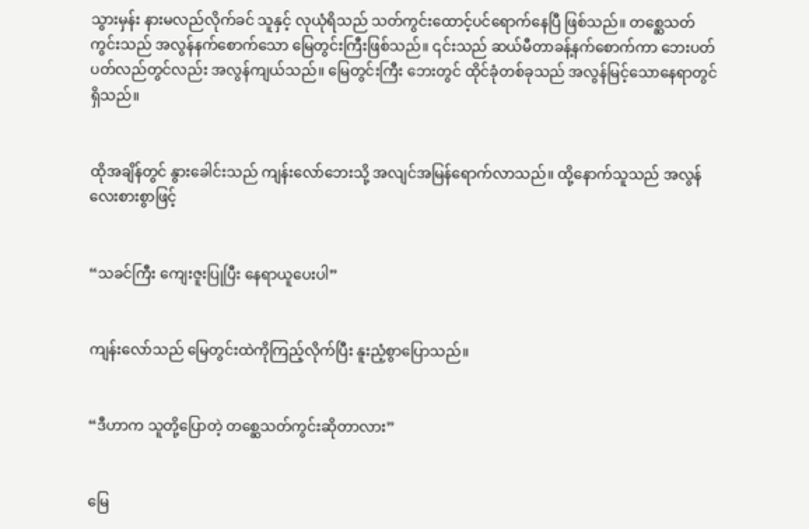သွားမှန်း နားမလည်လိုက်ခင် သူနှင့် လုယုံရိသည် သတ်ကွင်းထောင့်ပင်ရောက်နေပြီ ဖြစ်သည်။ တစ္ဆေသတ်ကွင်းသည် အလွန်နက်စောက်သော မြေတွင်းကြီးဖြစ်သည်။ ၎င်းသည် ဆယ်မီတာခန့်နက်စောက်ကာ ဘေးပတ်ပတ်လည်တွင်လည်း အလွန်ကျယ်သည်။ မြေတွင်းကြီး ဘေးတွင် ထိုင်ခုံတစ်ခုသည် အလွန်မြင့်သောနေရာတွင် ရှိသည်။


ထိုအချိန်တွင် နွားခေါင်းသည် ကျန်းလော်ဘေးသို့ အလျင်အမြန်ရောက်လာသည်။ ထို့နောက်သူသည် အလွန်လေးစားစွာဖြင့်


“သခင်ကြီး ကျေးဇူးပြုပြီး နေရာယူပေးပါ”


ကျန်းလော်သည် မြေတွင်းထဲကိုကြည့်လိုက်ပြီး နူးညံ့စွာပြောသည်။


“ဒီဟာက သူတို့ပြောတဲ့ တစ္ဆေသတ်ကွင်းဆိုတာလား”


မြေ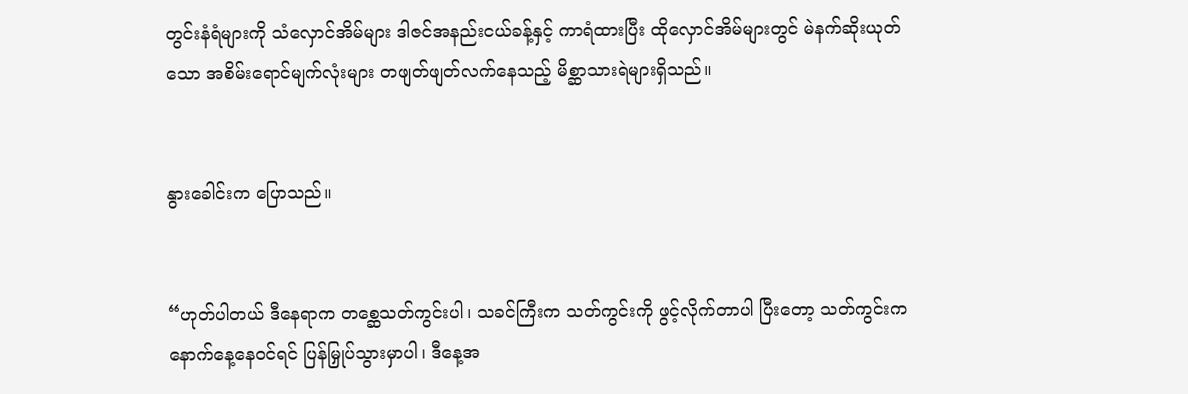တွင်းနံရံများကို သံလှောင်အိမ်များ ဒါဇင်အနည်းငယ်ခန့်နှင့် ကာရံထားပြီး ထိုလှောင်အိမ်များတွင် မဲနက်ဆိုးယုတ်သော အစိမ်းရောင်မျက်လုံးများ တဖျတ်ဖျတ်လက်နေသည့် မိစ္ဆာသားရဲများရှိသည်။


နွားခေါင်းက ပြောသည်။


“ဟုတ်ပါတယ် ဒီနေရာက တစ္ဆေသတ်ကွင်းပါ၊ သခင်ကြီးက သတ်ကွင်းကို ဖွင့်လိုက်တာပါ ပြီးတော့ သတ်ကွင်းက နောက်နေ့နေဝင်ရင် ပြန်မြှုပ်သွားမှာပါ၊ ဒီနေ့အ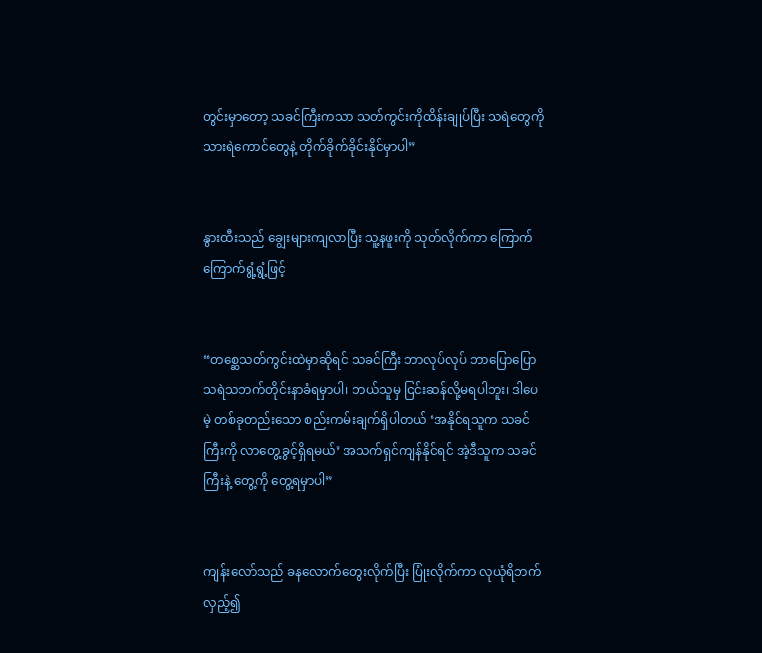တွင်းမှာတော့ သခင်ကြီးကသာ သတ်ကွင်းကိုထိန်းချုပ်ပြီး သရဲတွေကို သားရဲကောင်တွေနဲ့ တိုက်ခိုက်ခိုင်းနိုင်မှာပါ”


နွားထီးသည် ချွေးများကျလာပြီး သူ့နဖူးကို သုတ်လိုက်ကာ ကြောက်ကြောက်ရွံ့ရွံ့ဖြင့်


“တစ္ဆေသတ်ကွင်းထဲမှာဆိုရင် သခင်ကြီး ဘာလုပ်လုပ် ဘာပြောပြော သရဲသဘက်တိုင်းနာခံရမှာပါ၊ ဘယ်သူမှ ငြင်းဆန်လို့မရပါဘူး၊ ဒါပေမဲ့ တစ်ခုတည်းသော စည်းကမ်းချက်ရှိပါတယ် ‘အနိုင်ရသူက သခင်ကြီးကို လာတွေ့ခွင့်ရှိရမယ်’ အသက်ရှင်ကျန်နိုင်ရင် အဲ့ဒီသူက သခင်ကြီးနဲ့ တွေ့ကို တွေ့ရမှာပါ”


ကျန်းလော်သည် ခနလောက်တွေးလိုက်ပြီး ပြုံးလိုက်ကာ လုယုံရိဘက်လှည့်၍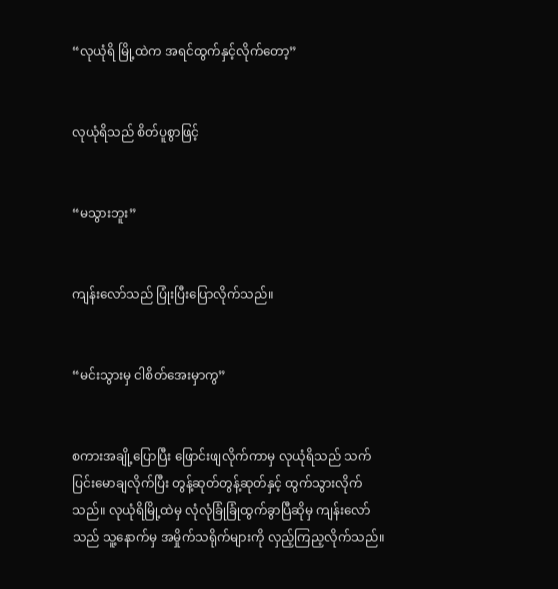“လုယုံရိ မြို့ထဲက အရင်ထွက်နှင့်လိုက်တော့”


လုယုံရိသည် စိတ်ပူစွာဖြင့်


“မသွားဘူး”


ကျန်းလော်သည် ပြုံးပြီးပြောလိုက်သည်။


“မင်းသွားမှ ငါစိတ်အေးမှာကွ”


စကားအချို့ပြောပြီး ဖြောင်းဖျလိုက်ကာမှ လုယုံရိသည် သက်ပြင်းမောချလိုက်ပြီး တွန့်ဆုတ်တွန့်ဆုတ်နှင့် ထွက်သွားလိုက်သည်။ လုယုံရိမြို့ထဲမှ လုံလုံခြုံခြုံထွက်ခွာပြီဆိုမှ ကျန်းလော်သည် သူ့နောက်မှ အမှိုက်သရိုက်များကို လှည့်ကြည့လိုက်သည်။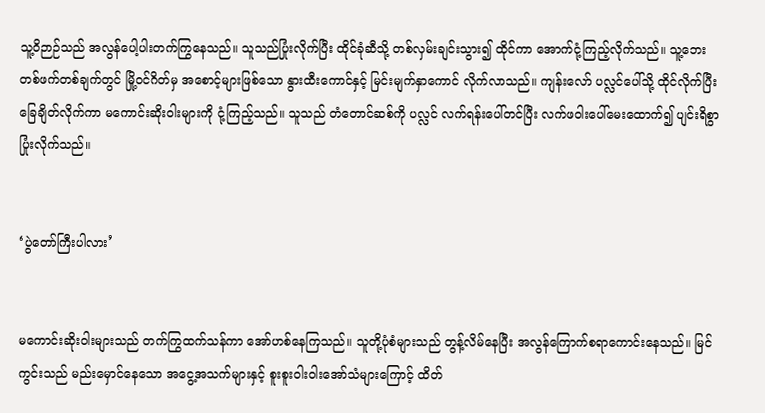သူ့ဝိဉာဉ်သည် အလွန်ပေါ့ပါးတက်ကြွနေသည်။ သူသည်ပြုံးလိုက်ပြီး ထိုင်ခုံဆီသို့ တစ်လှမ်းချင်းသွား၍ ထိုင်ကာ အောက်ငုံ့ကြည့်လိုက်သည်။ သူ့ဘေးတစ်ဖက်တစ်ချက်တွင် မြို့ဝင်ဂိတ်မှ အစောင့်များဖြစ်သော နွားထီးကောင်နှင့် မြင်းမျက်နှာကောင် လိုက်လာသည်။ ကျန်းလော် ပလ္လင်ပေါ်သို့ ထိုင်လိုက်ပြီး ခြေချိတ်လိုက်ကာ မကောင်းဆိုးဝါးများကို ငုံ့ကြည့်သည်။ သူသည် တံတောင်ဆစ်ကို ပလ္လင် လက်ရန်းပေါ်တင်ပြီး လက်ဖဝါးပေါ်မေးထောက်၍ ပျင်းရိစွာပြုံးလိုက်သည်။


‘ပွဲတော်ကြီးပါလား’


မကောင်းဆိုးဝါးများသည် တက်ကြွထက်သန်ကာ အော်ဟစ်နေကြသည်။ သူတို့ပုံစံများသည် တွန့်လိမ်နေပြီး အလွန်ကြောက်စရာကောင်းနေသည်။ မြင်ကွင်းသည် မည်းမှောင်နေသော အငွေ့အသက်များနှင့် စူးစူးဝါးဝါးအော်သံများကြောင့် ထိတ်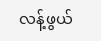လန့်ဖွယ်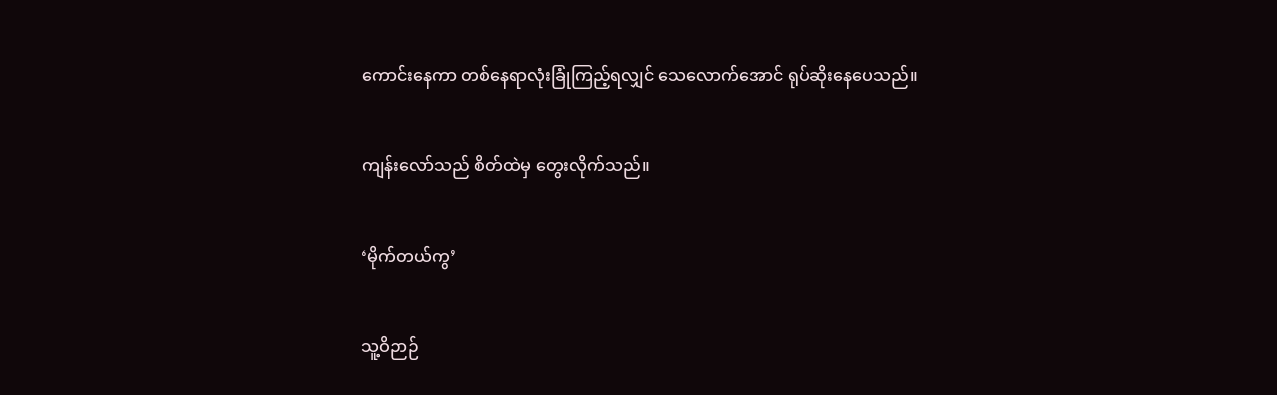ကောင်းနေကာ တစ်နေရာလုံးခြုံကြည့်ရလျှင် သေလောက်အောင် ရုပ်ဆိုးနေပေသည်။


ကျန်းလော်သည် စိတ်ထဲမှ တွေးလိုက်သည်။


‘မိုက်တယ်ကွ’


သူ့ဝိဉာဉ်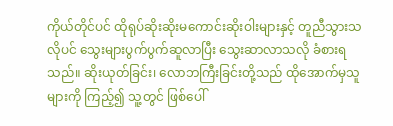ကိုယ်တိုင်ပင် ထိုရုပ်ဆိုးဆိုးမကောင်းဆိုးဝါးများနှင့် တူညီသွားသလိုပင် သွေးများပွက်ပွက်ဆူလာပြီး သွေးဆာလာသလို ခံစားရသည်။ ဆိုးယုတ်ခြင်း၊ လောဘကြီးခြင်းတို့သည် ထိုအောက်မှသူများကို ကြည့်၍ သူ့တွင် ဖြစ်ပေါ်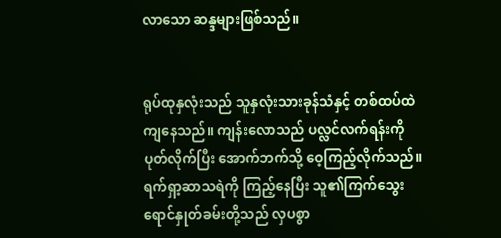လာသော ဆန္ဒများဖြစ်သည်။


ရုပ်ထုနှလုံးသည် သူနှလုံးသားခုန်သံနှင့် တစ်ထပ်ထဲကျနေသည်။ ကျန်းလောသည် ပလ္လင်လက်ရန်းကို ပုတ်လိုက်ပြီး အောက်ဘက်သို့ ဝေ့ကြည့်လိုက်သည်။ ရက်ရှာ့ဆာသရဲကို ကြည့်နေပြီး သူ၏ကြက်သွေးရောင်နှုတ်ခမ်းတို့သည် လှပစွာ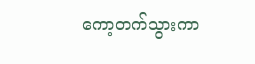ကော့တက်သွားကာ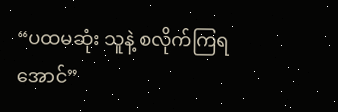“ပထမဆုံး သူနဲ့ စလိုက်ကြရအောင်”